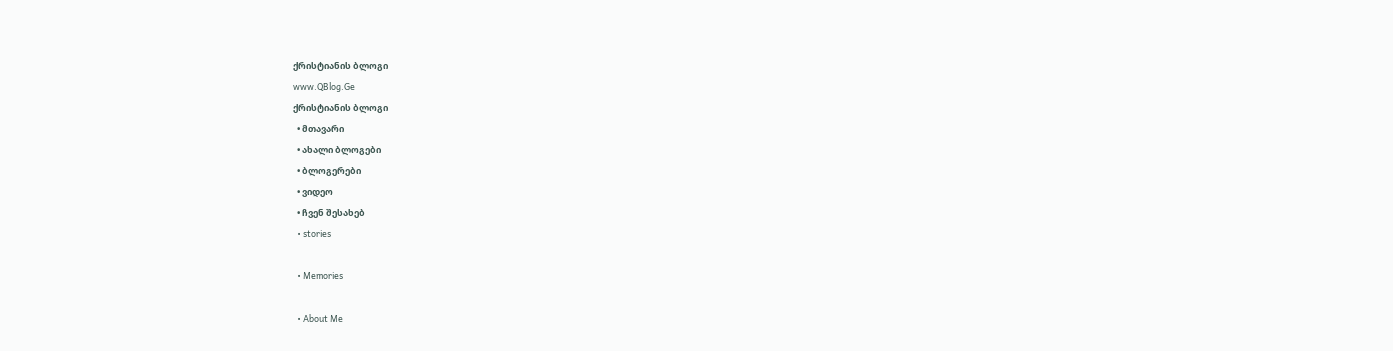ქრისტიანის ბლოგი
www.QBlog.Ge
ქრისტიანის ბლოგი
  • მთავარი
  • ახალი ბლოგები
  • ბლოგერები
  • ვიდეო
  • ჩვენ შესახებ
  • stories

  • Memories

  • About Me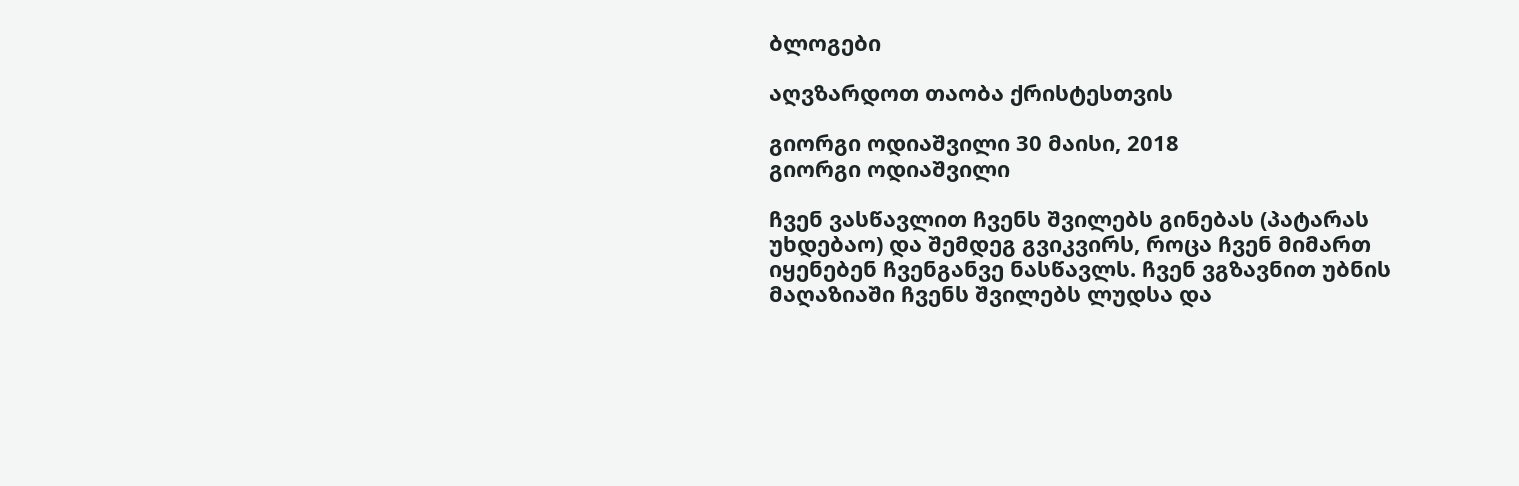ბლოგები

აღვზარდოთ თაობა ქრისტესთვის

გიორგი ოდიაშვილი 30 მაისი, 2018
გიორგი ოდიაშვილი

ჩვენ ვასწავლით ჩვენს შვილებს გინებას (პატარას უხდებაო) და შემდეგ გვიკვირს, როცა ჩვენ მიმართ იყენებენ ჩვენგანვე ნასწავლს. ჩვენ ვგზავნით უბნის მაღაზიაში ჩვენს შვილებს ლუდსა და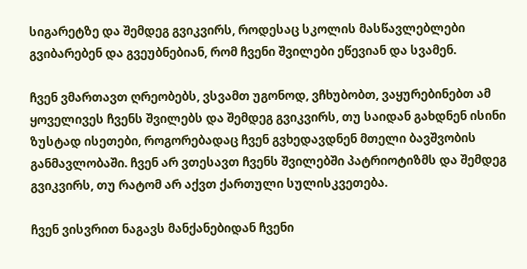სიგარეტზე და შემდეგ გვიკვირს, როდესაც სკოლის მასწავლებლები გვიბარებენ და გვეუბნებიან, რომ ჩვენი შვილები ეწევიან და სვამენ.

ჩვენ ვმართავთ ღრეობებს, ვსვამთ უგონოდ, ვჩხუბობთ, ვაყურებინებთ ამ ყოველივეს ჩვენს შვილებს და შემდეგ გვიკვირს, თუ საიდან გახდნენ ისინი ზუსტად ისეთები, როგორებადაც ჩვენ გვხედავდნენ მთელი ბავშვობის განმავლობაში. ჩვენ არ ვთესავთ ჩვენს შვილებში პატრიოტიზმს და შემდეგ გვიკვირს, თუ რატომ არ აქვთ ქართული სულისკვეთება.

ჩვენ ვისვრით ნაგავს მანქანებიდან ჩვენი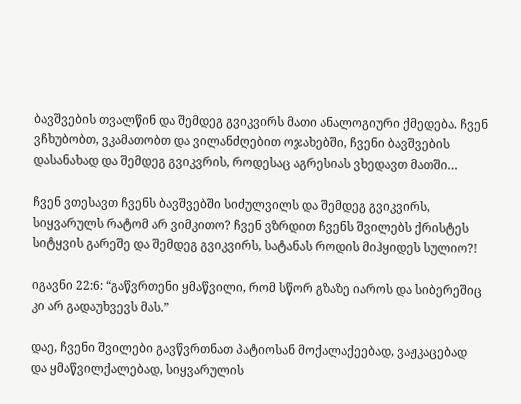ბავშვების თვალწინ და შემდეგ გვიკვირს მათი ანალოგიური ქმედება. ჩვენ ვჩხუბობთ, ვკამათობთ და ვილანძღებით ოჯახებში, ჩვენი ბავშვების დასანახად და შემდეგ გვიკვრის, როდესაც აგრესიას ვხედავთ მათში…

ჩვენ ვთესავთ ჩვენს ბავშვებში სიძულვილს და შემდეგ გვიკვირს, სიყვარულს რატომ არ ვიმკითო? ჩვენ ვზრდით ჩვენს შვილებს ქრისტეს სიტყვის გარეშე და შემდეგ გვიკვირს, სატანას როდის მიჰყიდეს სულიო?!

იგავნი 22:6: “გაწვრთენი ყმაწვილი, რომ სწორ გზაზე იაროს და სიბერეშიც კი არ გადაუხვევს მას.”

დაე, ჩვენი შვილები გავწვრთნათ პატიოსან მოქალაქეებად, ვაჟკაცებად და ყმაწვილქალებად, სიყვარულის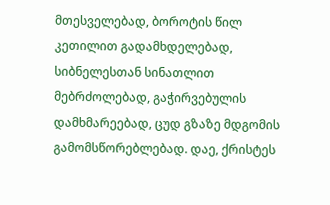მთესველებად, ბოროტის წილ კეთილით გადამხდელებად, სიბნელესთან სინათლით მებრძოლებად, გაჭირვებულის დამხმარეებად, ცუდ გზაზე მდგომის გამომსწორებლებად. დაე, ქრისტეს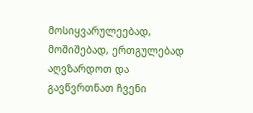მოსიყვარულეებად, მოშიშებად, ერთგულებად აღვზარდოთ და გავწვრთნათ ჩვენი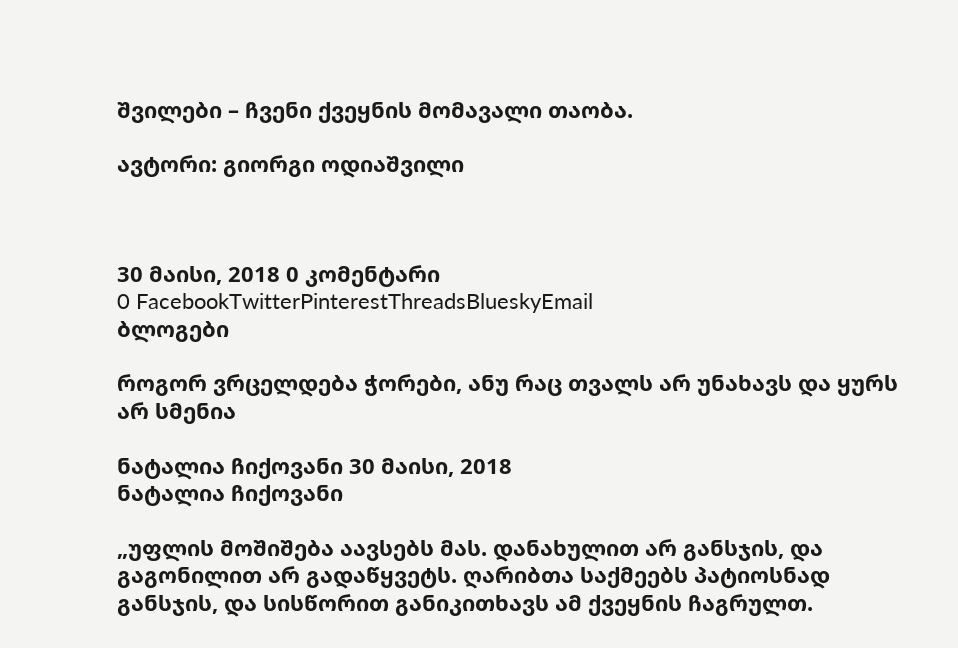შვილები – ჩვენი ქვეყნის მომავალი თაობა.

ავტორი: გიორგი ოდიაშვილი



30 მაისი, 2018 0 კომენტარი
0 FacebookTwitterPinterestThreadsBlueskyEmail
ბლოგები

როგორ ვრცელდება ჭორები, ანუ რაც თვალს არ უნახავს და ყურს არ სმენია

ნატალია ჩიქოვანი 30 მაისი, 2018
ნატალია ჩიქოვანი

„უფლის მოშიშება აავსებს მას. დანახულით არ განსჯის, და გაგონილით არ გადაწყვეტს. ღარიბთა საქმეებს პატიოსნად განსჯის, და სისწორით განიკითხავს ამ ქვეყნის ჩაგრულთ.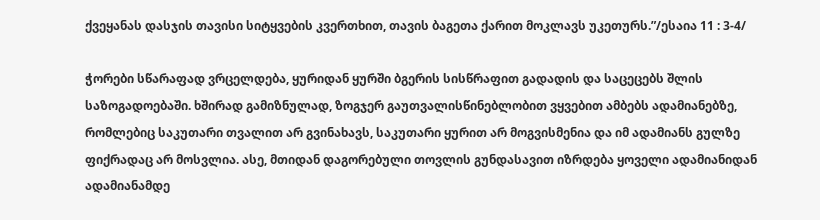ქვეყანას დასჯის თავისი სიტყვების კვერთხით, თავის ბაგეთა ქარით მოკლავს უკეთურს.”/ესაია 11 : 3-4/

ჭორები სწარაფად ვრცელდება, ყურიდან ყურში ბგერის სისწრაფით გადადის და საცეცებს შლის საზოგადოებაში. ხშირად გამიზნულად, ზოგჯერ გაუთვალისწინებლობით ვყვებით ამბებს ადამიანებზე, რომლებიც საკუთარი თვალით არ გვინახავს, საკუთარი ყურით არ მოგვისმენია და იმ ადამიანს გულზე ფიქრადაც არ მოსვლია. ასე, მთიდან დაგორებული თოვლის გუნდასავით იზრდება ყოველი ადამიანიდან ადამიანამდე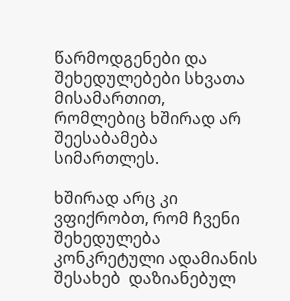წარმოდგენები და შეხედულებები სხვათა მისამართით, რომლებიც ხშირად არ შეესაბამება სიმართლეს.

ხშირად არც კი ვფიქრობთ, რომ ჩვენი შეხედულება კონკრეტული ადამიანის შესახებ  დაზიანებულ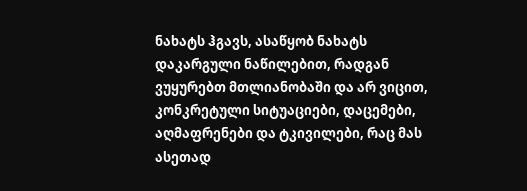ნახატს ჰგავს, ასაწყობ ნახატს დაკარგული ნაწილებით, რადგან ვუყურებთ მთლიანობაში და არ ვიცით, კონკრეტული სიტუაციები, დაცემები, აღმაფრენები და ტკივილები, რაც მას ასეთად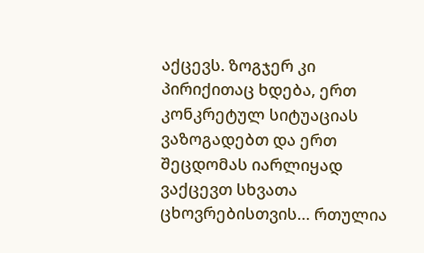აქცევს. ზოგჯერ კი პირიქითაც ხდება, ერთ კონკრეტულ სიტუაციას ვაზოგადებთ და ერთ შეცდომას იარლიყად ვაქცევთ სხვათა ცხოვრებისთვის… რთულია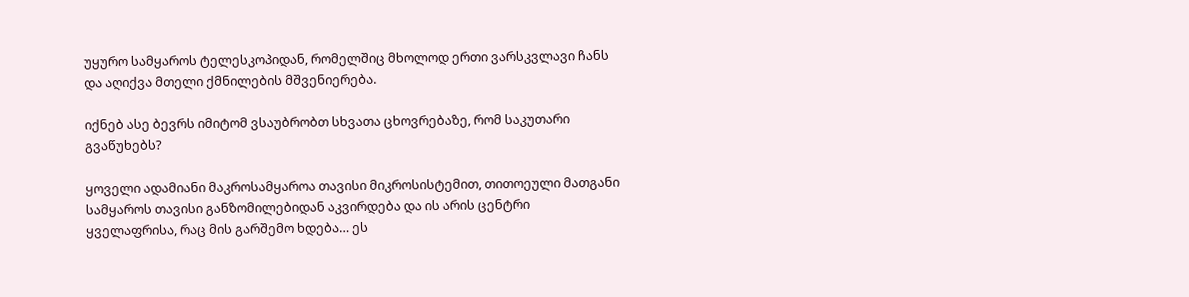უყურო სამყაროს ტელესკოპიდან, რომელშიც მხოლოდ ერთი ვარსკვლავი ჩანს და აღიქვა მთელი ქმნილების მშვენიერება.

იქნებ ასე ბევრს იმიტომ ვსაუბრობთ სხვათა ცხოვრებაზე, რომ საკუთარი გვაწუხებს?

ყოველი ადამიანი მაკროსამყაროა თავისი მიკროსისტემით, თითოეული მათგანი სამყაროს თავისი განზომილებიდან აკვირდება და ის არის ცენტრი ყველაფრისა, რაც მის გარშემო ხდება… ეს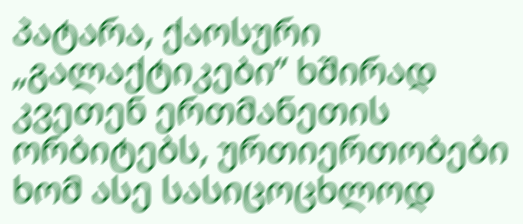პატარა, ქაოსური „გალაქტიკები” ხშირად კვეთენ ერთმანეთის ორბიტებს, ურთიერთობები ხომ ასე სასიცოცხლოდ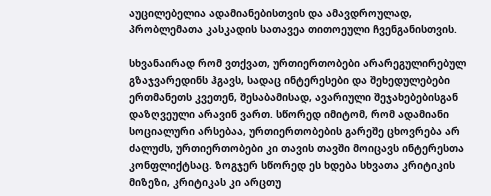აუცილებელია ადამიანებისთვის და ამავდროულად, პრობლემათა კასკადის სათავეა თითოეული ჩვენგანისთვის.

სხვანაირად რომ ვთქვათ, ურთიერთობები არარეგულირებულ გზაჯვარედინს ჰგავს, სადაც ინტერესები და შეხედულებები ერთმანეთს კვეთენ, შესაბამისად, ავარიული შეჯახებებისგან დაზღვეული არავინ ვართ. სწორედ იმიტომ, რომ ადამიანი სოციალური არსებაა, ურთიერთობების გარეშე ცხოვრება არ ძალუძს, ურთიერთობები კი თავის თავში მოიცავს ინტერესთა კონფლიქტსაც. ზოგჯერ სწორედ ეს ხდება სხვათა კრიტიკის მიზეზი, კრიტიკას კი არცთუ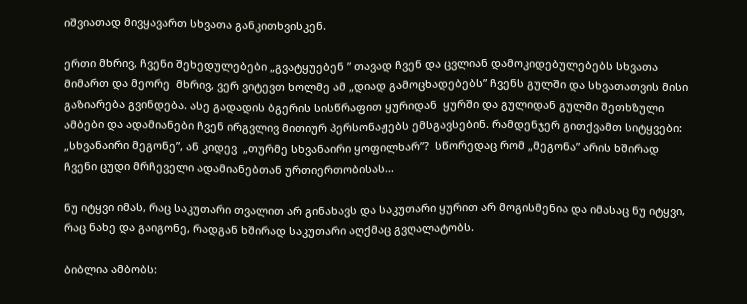იშვიათად მივყავართ სხვათა განკითხვისკენ.

ერთი მხრივ, ჩვენი შეხედულებები „გვატყუებენ ” თავად ჩვენ და ცვლიან დამოკიდებულებებს სხვათა მიმართ და მეორე  მხრივ, ვერ ვიტევთ ხოლმე ამ „დიად გამოცხადებებს” ჩვენს გულში და სხვათათვის მისი გაზიარება გვინდება. ასე გადადის ბგერის სისწრაფით ყურიდან  ყურში და გულიდან გულში შეთხზული ამბები და ადამიანები ჩვენ ირგვლივ მითიურ პერსონაჟებს ემსგავსებინ. რამდენჯერ გითქვამთ სიტყვები: „სხვანაირი მეგონე”, ან კიდევ  „თურმე სხვანაირი ყოფილხარ”?  სწორედაც რომ „მეგონა” არის ხშირად ჩვენი ცუდი მრჩეველი ადამიანებთან ურთიერთობისას…

ნუ იტყვი იმას, რაც საკუთარი თვალით არ გინახავს და საკუთარი ყურით არ მოგისმენია და იმასაც ნუ იტყვი, რაც ნახე და გაიგონე, რადგან ხშირად საკუთარი აღქმაც გვღალატობს.

ბიბლია ამბობს: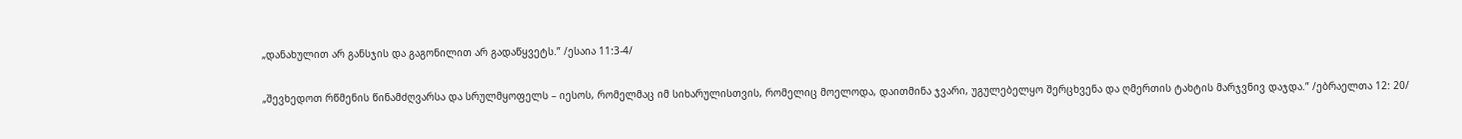„დანახულით არ განსჯის და გაგონილით არ გადაწყვეტს.” /ესაია 11:3-4/

„შევხედოთ რწმენის წინამძღვარსა და სრულმყოფელს – იესოს, რომელმაც იმ სიხარულისთვის, რომელიც მოელოდა, დაითმინა ჯვარი, უგულებელყო შერცხვენა და ღმერთის ტახტის მარჯვნივ დაჯდა.” /ებრაელთა 12: 20/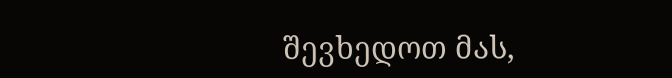შევხედოთ მას,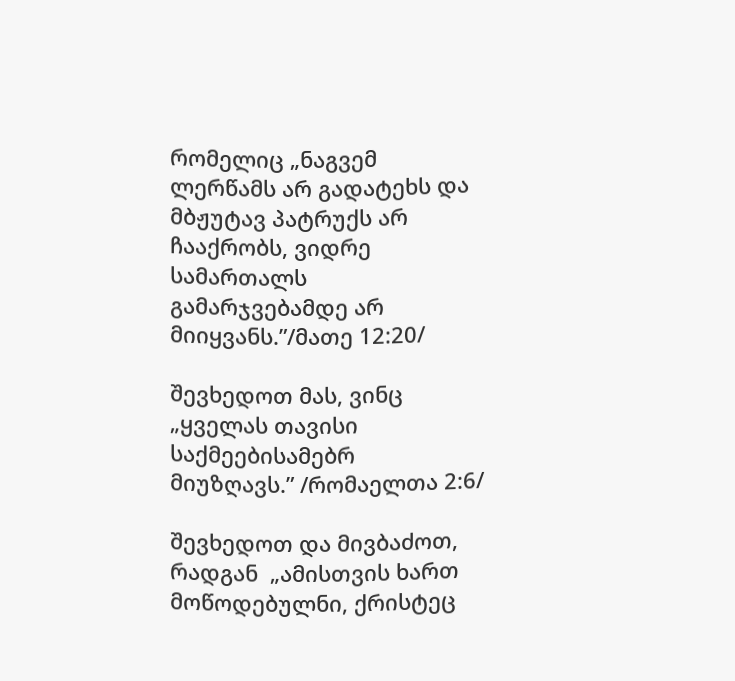რომელიც „ნაგვემ ლერწამს არ გადატეხს და მბჟუტავ პატრუქს არ ჩააქრობს, ვიდრე სამართალს გამარჯვებამდე არ მიიყვანს.”/მათე 12:20/

შევხედოთ მას, ვინც „ყველას თავისი საქმეებისამებრ  მიუზღავს.” /რომაელთა 2:6/

შევხედოთ და მივბაძოთ, რადგან  „ამისთვის ხართ მოწოდებულნი, ქრისტეც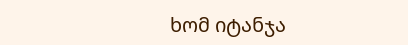ხომ იტანჯა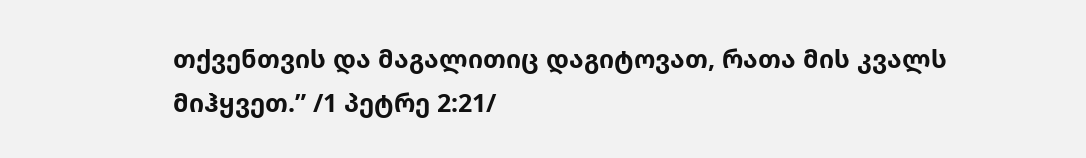თქვენთვის და მაგალითიც დაგიტოვათ, რათა მის კვალს მიჰყვეთ.” /1 პეტრე 2:21/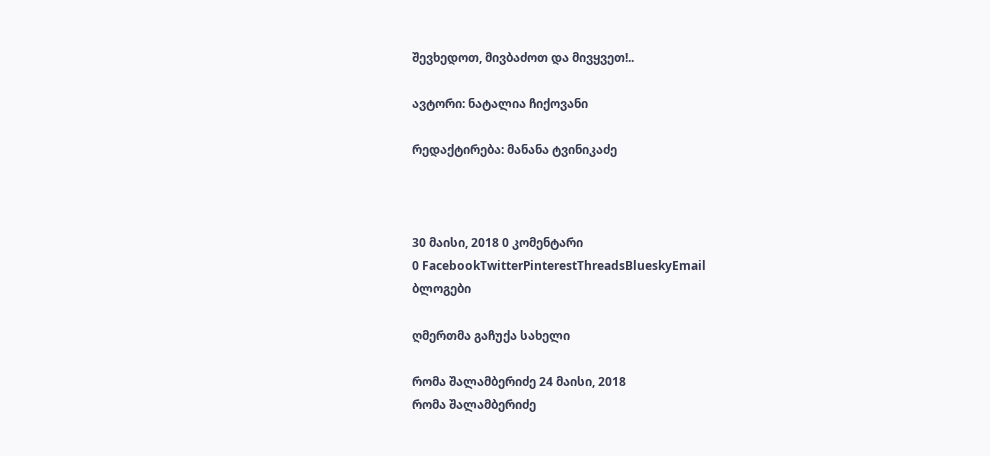შევხედოთ, მივბაძოთ და მივყვეთ!..

ავტორი: ნატალია ჩიქოვანი

რედაქტირება: მანანა ტვინიკაძე



30 მაისი, 2018 0 კომენტარი
0 FacebookTwitterPinterestThreadsBlueskyEmail
ბლოგები

ღმერთმა გაჩუქა სახელი

რომა შალამბერიძე 24 მაისი, 2018
რომა შალამბერიძე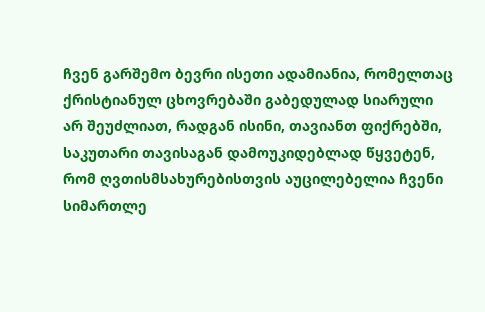ჩვენ გარშემო ბევრი ისეთი ადამიანია, რომელთაც ქრისტიანულ ცხოვრებაში გაბედულად სიარული არ შეუძლიათ, რადგან ისინი, თავიანთ ფიქრებში, საკუთარი თავისაგან დამოუკიდებლად წყვეტენ, რომ ღვთისმსახურებისთვის აუცილებელია ჩვენი სიმართლე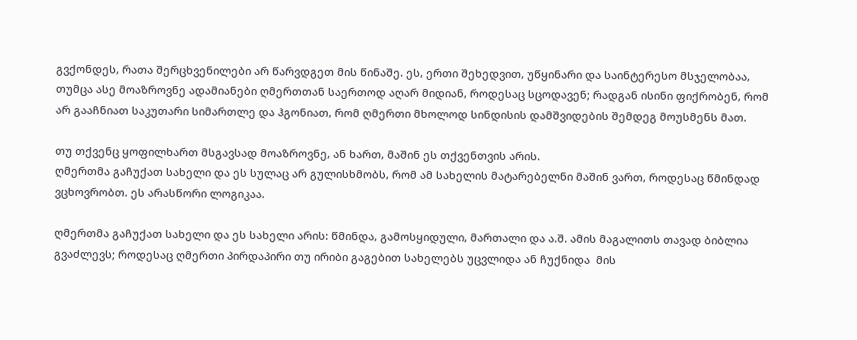გვქონდეს, რათა შერცხვენილები არ წარვდგეთ მის წინაშე. ეს, ერთი შეხედვით, უწყინარი და საინტერესო მსჯელობაა, თუმცა ასე მოაზროვნე ადამიანები ღმერთთან საერთოდ აღარ მიდიან, როდესაც სცოდავენ; რადგან ისინი ფიქრობენ, რომ არ გააჩნიათ საკუთარი სიმართლე და ჰგონიათ, რომ ღმერთი მხოლოდ სინდისის დამშვიდების შემდეგ მოუსმენს მათ.

თუ თქვენც ყოფილხართ მსგავსად მოაზროვნე, ან ხართ, მაშინ ეს თქვენთვის არის.
ღმერთმა გაჩუქათ სახელი და ეს სულაც არ გულისხმობს, რომ ამ სახელის მატარებელნი მაშინ ვართ, როდესაც წმინდად ვცხოვრობთ. ეს არასწორი ლოგიკაა.

ღმერთმა გაჩუქათ სახელი და ეს სახელი არის: წმინდა, გამოსყიდული, მართალი და ა.შ. ამის მაგალითს თავად ბიბლია გვაძლევს; როდესაც ღმერთი პირდაპირი თუ ირიბი გაგებით სახელებს უცვლიდა ან ჩუქნიდა  მის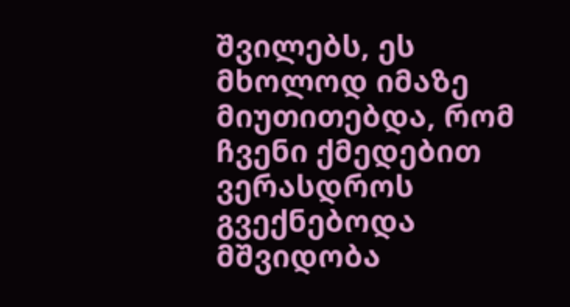შვილებს, ეს მხოლოდ იმაზე მიუთითებდა, რომ ჩვენი ქმედებით ვერასდროს გვექნებოდა მშვიდობა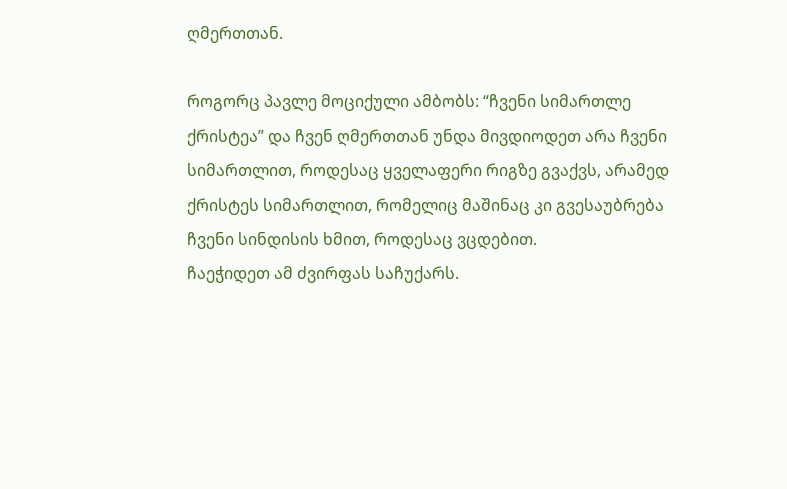ღმერთთან.

როგორც პავლე მოციქული ამბობს: “ჩვენი სიმართლე ქრისტეა” და ჩვენ ღმერთთან უნდა მივდიოდეთ არა ჩვენი სიმართლით, როდესაც ყველაფერი რიგზე გვაქვს, არამედ ქრისტეს სიმართლით, რომელიც მაშინაც კი გვესაუბრება ჩვენი სინდისის ხმით, როდესაც ვცდებით.
ჩაეჭიდეთ ამ ძვირფას საჩუქარს.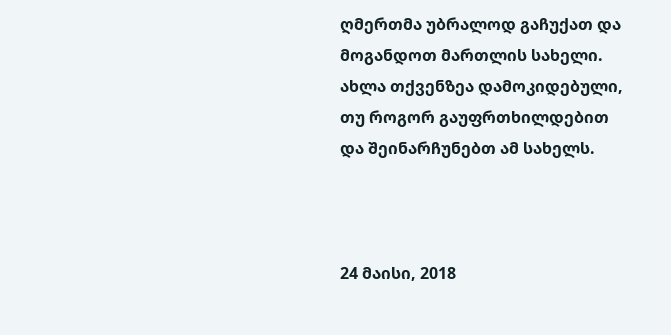ღმერთმა უბრალოდ გაჩუქათ და მოგანდოთ მართლის სახელი. ახლა თქვენზეა დამოკიდებული, თუ როგორ გაუფრთხილდებით და შეინარჩუნებთ ამ სახელს.



24 მაისი, 2018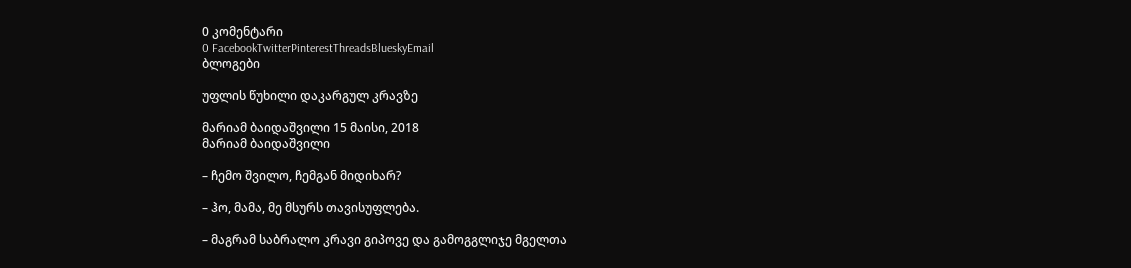0 კომენტარი
0 FacebookTwitterPinterestThreadsBlueskyEmail
ბლოგები

უფლის წუხილი დაკარგულ კრავზე

მარიამ ბაიდაშვილი 15 მაისი, 2018
მარიამ ბაიდაშვილი

– ჩემო შვილო, ჩემგან მიდიხარ?

– ჰო, მამა, მე მსურს თავისუფლება.

– მაგრამ საბრალო კრავი გიპოვე და გამოგგლიჯე მგელთა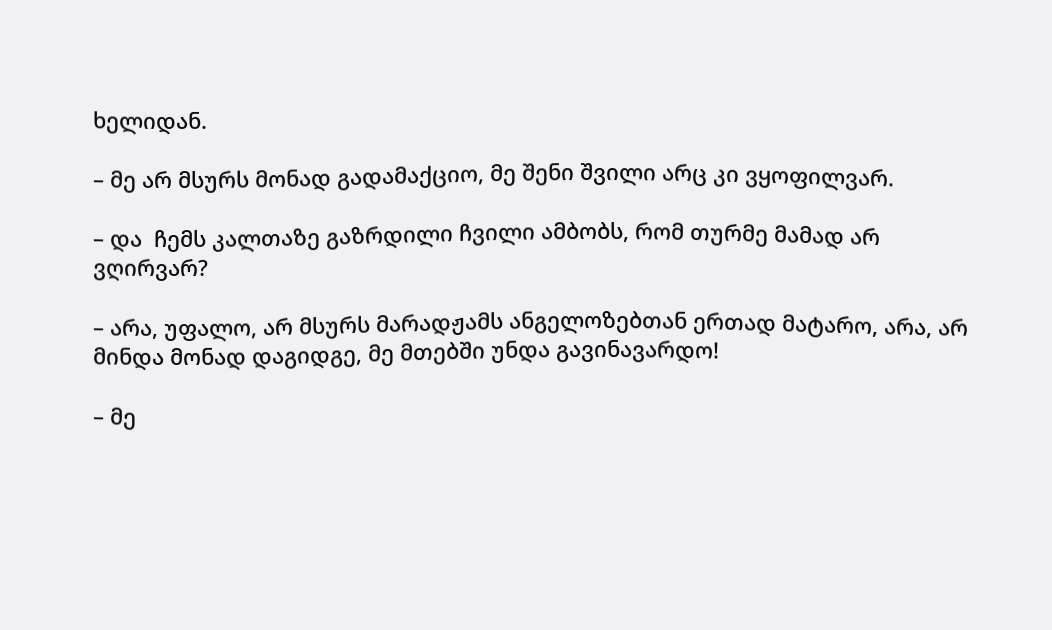ხელიდან.

– მე არ მსურს მონად გადამაქციო, მე შენი შვილი არც კი ვყოფილვარ.

– და  ჩემს კალთაზე გაზრდილი ჩვილი ამბობს, რომ თურმე მამად არ ვღირვარ?

– არა, უფალო, არ მსურს მარადჟამს ანგელოზებთან ერთად მატარო, არა, არ მინდა მონად დაგიდგე, მე მთებში უნდა გავინავარდო!

– მე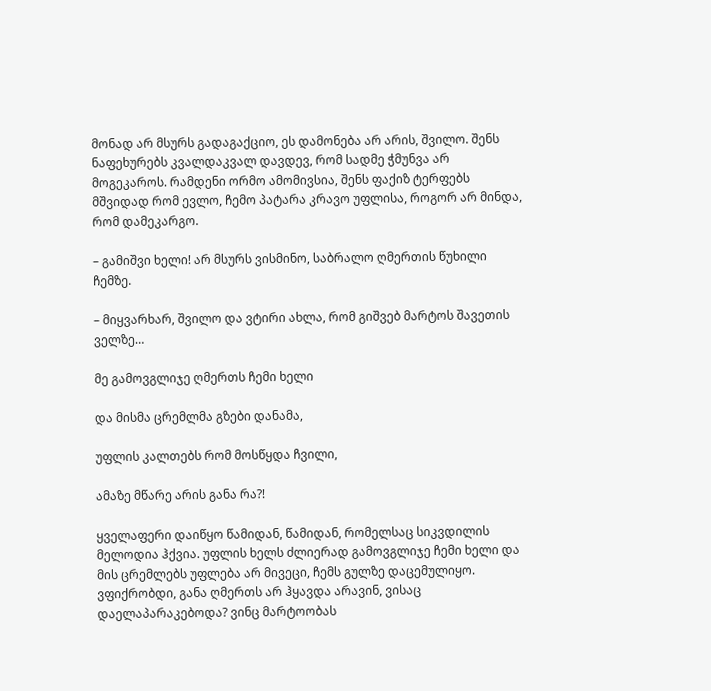მონად არ მსურს გადაგაქციო, ეს დამონება არ არის, შვილო. შენს ნაფეხურებს კვალდაკვალ დავდევ, რომ სადმე ჭმუნვა არ მოგეკაროს. რამდენი ორმო ამომივსია, შენს ფაქიზ ტერფებს მშვიდად რომ ევლო, ჩემო პატარა კრავო უფლისა, როგორ არ მინდა, რომ დამეკარგო.

– გამიშვი ხელი! არ მსურს ვისმინო, საბრალო ღმერთის წუხილი ჩემზე.

– მიყვარხარ, შვილო და ვტირი ახლა, რომ გიშვებ მარტოს შავეთის ველზე…

მე გამოვგლიჯე ღმერთს ჩემი ხელი

და მისმა ცრემლმა გზები დანამა,

უფლის კალთებს რომ მოსწყდა ჩვილი,

ამაზე მწარე არის განა რა?!

ყველაფერი დაიწყო წამიდან, წამიდან, რომელსაც სიკვდილის მელოდია ჰქვია. უფლის ხელს ძლიერად გამოვგლიჯე ჩემი ხელი და მის ცრემლებს უფლება არ მივეცი, ჩემს გულზე დაცემულიყო. ვფიქრობდი, განა ღმერთს არ ჰყავდა არავინ, ვისაც დაელაპარაკებოდა? ვინც მარტოობას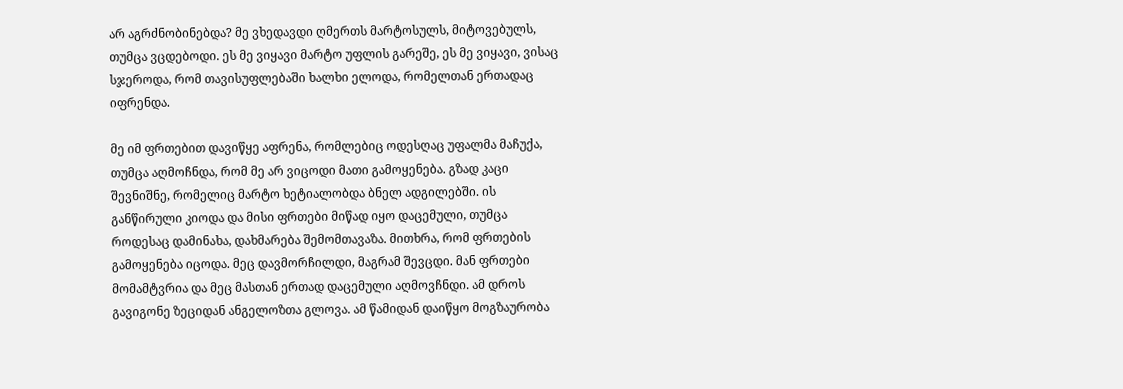არ აგრძნობინებდა? მე ვხედავდი ღმერთს მარტოსულს, მიტოვებულს, თუმცა ვცდებოდი. ეს მე ვიყავი მარტო უფლის გარეშე, ეს მე ვიყავი, ვისაც სჯეროდა, რომ თავისუფლებაში ხალხი ელოდა, რომელთან ერთადაც იფრენდა.

მე იმ ფრთებით დავიწყე აფრენა, რომლებიც ოდესღაც უფალმა მაჩუქა, თუმცა აღმოჩნდა, რომ მე არ ვიცოდი მათი გამოყენება. გზად კაცი შევნიშნე, რომელიც მარტო ხეტიალობდა ბნელ ადგილებში. ის განწირული კიოდა და მისი ფრთები მიწად იყო დაცემული, თუმცა როდესაც დამინახა, დახმარება შემომთავაზა. მითხრა, რომ ფრთების გამოყენება იცოდა. მეც დავმორჩილდი, მაგრამ შევცდი. მან ფრთები მომამტვრია და მეც მასთან ერთად დაცემული აღმოვჩნდი. ამ დროს გავიგონე ზეციდან ანგელოზთა გლოვა. ამ წამიდან დაიწყო მოგზაურობა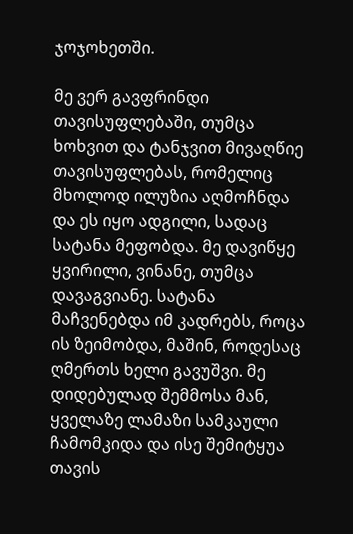ჯოჯოხეთში.

მე ვერ გავფრინდი თავისუფლებაში, თუმცა ხოხვით და ტანჯვით მივაღწიე თავისუფლებას, რომელიც მხოლოდ ილუზია აღმოჩნდა და ეს იყო ადგილი, სადაც სატანა მეფობდა. მე დავიწყე ყვირილი, ვინანე, თუმცა დავაგვიანე. სატანა მაჩვენებდა იმ კადრებს, როცა ის ზეიმობდა, მაშინ, როდესაც ღმერთს ხელი გავუშვი. მე დიდებულად შემმოსა მან, ყველაზე ლამაზი სამკაული ჩამომკიდა და ისე შემიტყუა თავის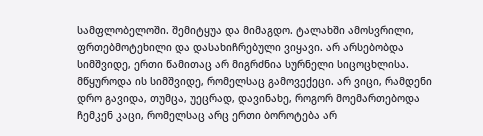სამფლობელოში. შემიტყუა და მიმაგდო. ტალახში ამოსვრილი, ფრთებმოტეხილი და დასახიჩრებული ვიყავი. არ არსებობდა სიმშვიდე, ერთი წამითაც არ მიგრძნია სურნელი სიცოცხლისა. მწყუროდა ის სიმშვიდე, რომელსაც გამოვექეცი. არ ვიცი, რამდენი დრო გავიდა, თუმცა, უეცრად, დავინახე, როგორ მოემართებოდა ჩემკენ კაცი, რომელსაც არც ერთი ბოროტება არ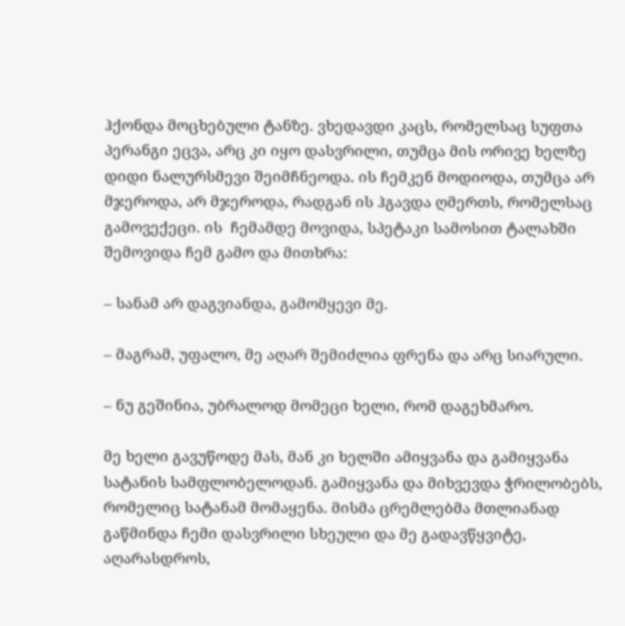ჰქონდა მოცხებული ტანზე. ვხედავდი კაცს, რომელსაც სუფთა პერანგი ეცვა, არც კი იყო დასვრილი, თუმცა მის ორივე ხელზე დიდი ნალურსმევი შეიმჩნეოდა. ის ჩემკენ მოდიოდა, თუმცა არ მჯეროდა, არ მჯეროდა, რადგან ის ჰგავდა ღმერთს, რომელსაც გამოვექეცი. ის  ჩემამდე მოვიდა, სპეტაკი სამოსით ტალახში შემოვიდა ჩემ გამო და მითხრა:

– სანამ არ დაგვიანდა, გამომყევი მე.

– მაგრამ, უფალო, მე აღარ შემიძლია ფრენა და არც სიარული.

– ნუ გეშინია, უბრალოდ მომეცი ხელი, რომ დაგეხმარო.

მე ხელი გავუწოდე მას, მან კი ხელში ამიყვანა და გამიყვანა სატანის სამფლობელოდან. გამიყვანა და მიხვევდა ჭრილობებს, რომელიც სატანამ მომაყენა. მისმა ცრემლებმა მთლიანად გაწმინდა ჩემი დასვრილი სხეული და მე გადავწყვიტე, აღარასდროს,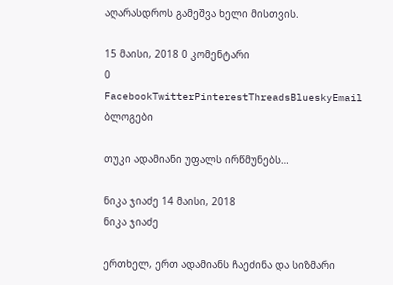აღარასდროს გამეშვა ხელი მისთვის.

15 მაისი, 2018 0 კომენტარი
0 FacebookTwitterPinterestThreadsBlueskyEmail
ბლოგები

თუკი ადამიანი უფალს ირწმუნებს…

ნიკა ჯიაძე 14 მაისი, 2018
ნიკა ჯიაძე

ერთხელ, ერთ ადამიანს ჩაეძინა და სიზმარი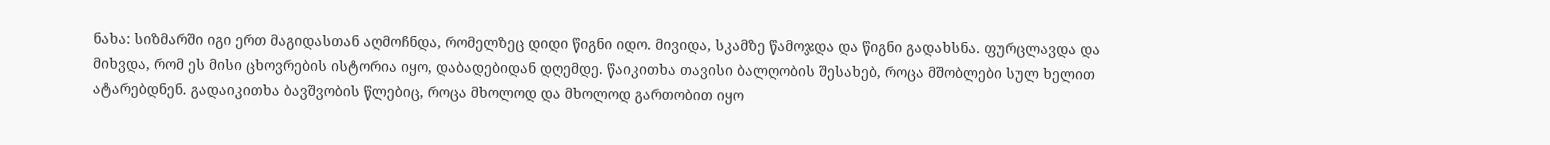ნახა: სიზმარში იგი ერთ მაგიდასთან აღმოჩნდა, რომელზეც დიდი წიგნი იდო. მივიდა, სკამზე წამოჯდა და წიგნი გადახსნა. ფურცლავდა და მიხვდა, რომ ეს მისი ცხოვრების ისტორია იყო, დაბადებიდან დღემდე. წაიკითხა თავისი ბალღობის შესახებ, როცა მშობლები სულ ხელით ატარებდნენ. გადაიკითხა ბავშვობის წლებიც, როცა მხოლოდ და მხოლოდ გართობით იყო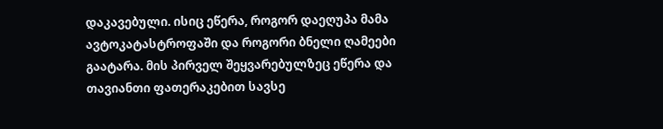დაკავებული. ისიც ეწერა, როგორ დაეღუპა მამა ავტოკატასტროფაში და როგორი ბნელი ღამეები გაატარა. მის პირველ შეყვარებულზეც ეწერა და თავიანთი ფათერაკებით სავსე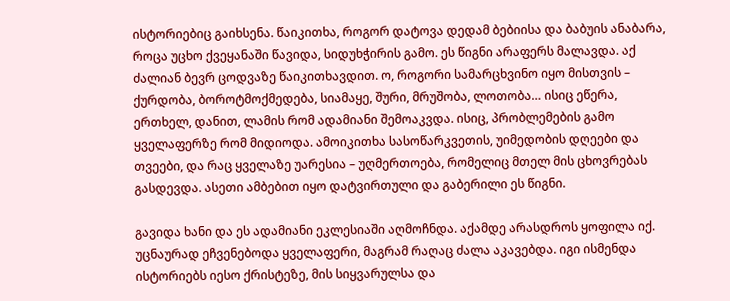ისტორიებიც გაიხსენა. წაიკითხა, როგორ დატოვა დედამ ბებიისა და ბაბუის ანაბარა, როცა უცხო ქვეყანაში წავიდა, სიდუხჭირის გამო. ეს წიგნი არაფერს მალავდა. აქ ძალიან ბევრ ცოდვაზე წაიკითხავდით. ო, როგორი სამარცხვინო იყო მისთვის – ქურდობა, ბოროტმოქმედება, სიამაყე, შური, მრუშობა, ლოთობა… ისიც ეწერა, ერთხელ, დანით, ლამის რომ ადამიანი შემოაკვდა. ისიც, პრობლემების გამო ყველაფერზე რომ მიდიოდა. ამოიკითხა სასოწარკვეთის, უიმედობის დღეები და თვეები, და რაც ყველაზე უარესია – უღმერთოება, რომელიც მთელ მის ცხოვრებას გასდევდა. ასეთი ამბებით იყო დატვირთული და გაბერილი ეს წიგნი.

გავიდა ხანი და ეს ადამიანი ეკლესიაში აღმოჩნდა. აქამდე არასდროს ყოფილა იქ. უცნაურად ეჩვენებოდა ყველაფერი, მაგრამ რაღაც ძალა აკავებდა. იგი ისმენდა ისტორიებს იესო ქრისტეზე, მის სიყვარულსა და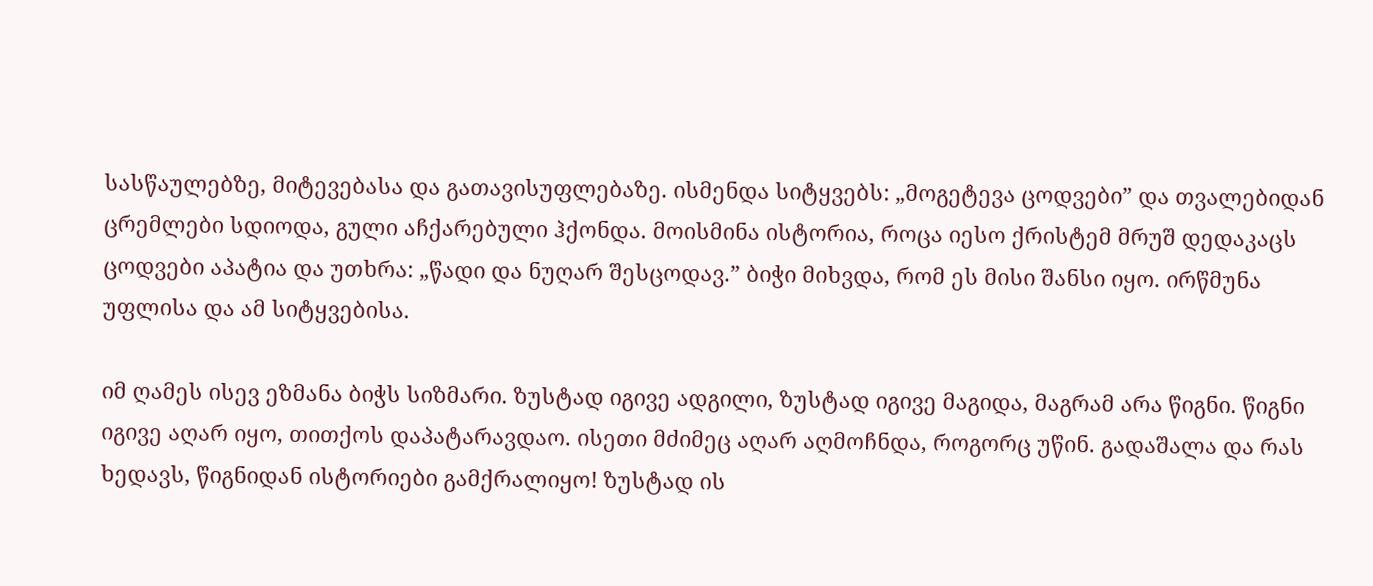სასწაულებზე, მიტევებასა და გათავისუფლებაზე. ისმენდა სიტყვებს: „მოგეტევა ცოდვები” და თვალებიდან ცრემლები სდიოდა, გული აჩქარებული ჰქონდა. მოისმინა ისტორია, როცა იესო ქრისტემ მრუშ დედაკაცს ცოდვები აპატია და უთხრა: „წადი და ნუღარ შესცოდავ.” ბიჭი მიხვდა, რომ ეს მისი შანსი იყო. ირწმუნა უფლისა და ამ სიტყვებისა.

იმ ღამეს ისევ ეზმანა ბიჭს სიზმარი. ზუსტად იგივე ადგილი, ზუსტად იგივე მაგიდა, მაგრამ არა წიგნი. წიგნი იგივე აღარ იყო, თითქოს დაპატარავდაო. ისეთი მძიმეც აღარ აღმოჩნდა, როგორც უწინ. გადაშალა და რას ხედავს, წიგნიდან ისტორიები გამქრალიყო! ზუსტად ის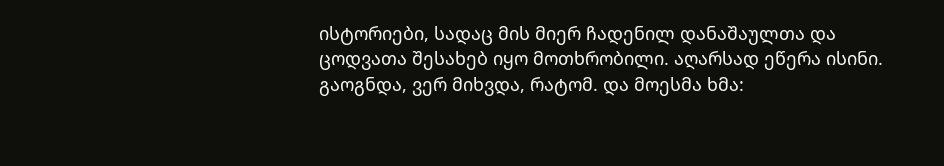ისტორიები, სადაც მის მიერ ჩადენილ დანაშაულთა და ცოდვათა შესახებ იყო მოთხრობილი. აღარსად ეწერა ისინი. გაოგნდა, ვერ მიხვდა, რატომ. და მოესმა ხმა: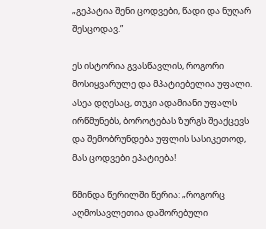„გეპატია შენი ცოდვები, წადი და ნუღარ შესცოდავ.”

ეს ისტორია გვასწავლის, როგორი მოსიყვარულე და მპატიებელია უფალი. ასეა დღესაც, თუკი ადამიანი უფალს ირწმუნებს, ბოროტებას ზურგს შეაქცევს და შემობრუნდება უფლის სასიკეთოდ, მას ცოდვები ეპატიება!

წმინდა წერილში წერია: „როგორც აღმოსავლეთია დაშორებული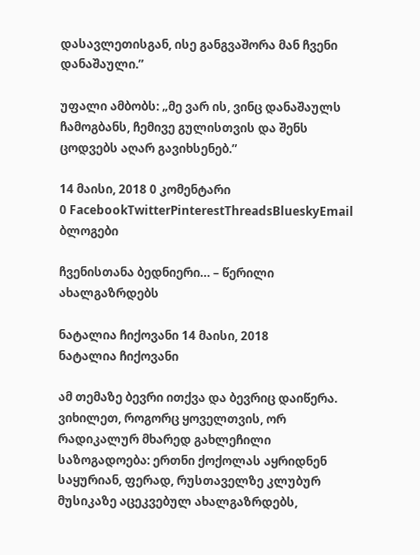დასავლეთისგან, ისე განგვაშორა მან ჩვენი დანაშაული.”

უფალი ამბობს: „მე ვარ ის, ვინც დანაშაულს ჩამოგბანს, ჩემივე გულისთვის და შენს ცოდვებს აღარ გავიხსენებ.”

14 მაისი, 2018 0 კომენტარი
0 FacebookTwitterPinterestThreadsBlueskyEmail
ბლოგები

ჩვენისთანა ბედნიერი… – წერილი ახალგაზრდებს

ნატალია ჩიქოვანი 14 მაისი, 2018
ნატალია ჩიქოვანი

ამ თემაზე ბევრი ითქვა და ბევრიც დაიწერა. ვიხილეთ, როგორც ყოველთვის, ორ რადიკალურ მხარედ გახლეჩილი საზოგადოება: ერთნი ქოქოლას აყრიდნენ საყურიან, ფერად, რუსთაველზე კლუბურ მუსიკაზე აცეკვებულ ახალგაზრდებს,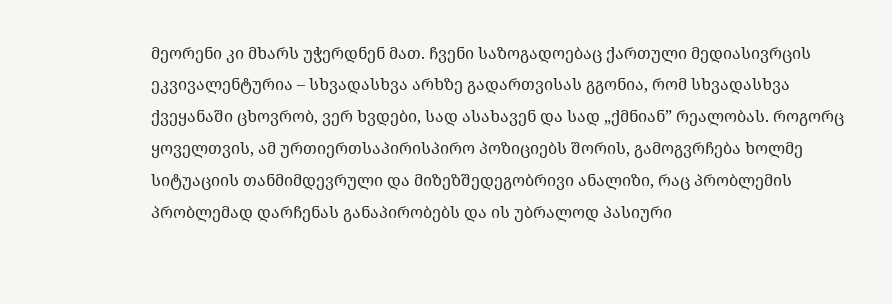მეორენი კი მხარს უჭერდნენ მათ. ჩვენი საზოგადოებაც ქართული მედიასივრცის ეკვივალენტურია – სხვადასხვა არხზე გადართვისას გგონია, რომ სხვადასხვა ქვეყანაში ცხოვრობ, ვერ ხვდები, სად ასახავენ და სად „ქმნიან” რეალობას. როგორც ყოველთვის, ამ ურთიერთსაპირისპირო პოზიციებს შორის, გამოგვრჩება ხოლმე სიტუაციის თანმიმდევრული და მიზეზშედეგობრივი ანალიზი, რაც პრობლემის პრობლემად დარჩენას განაპირობებს და ის უბრალოდ პასიური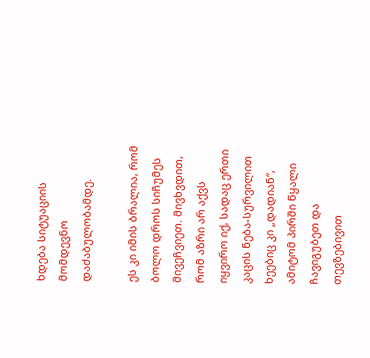ხდება სიტუაციის მომდევნო დაძაბულობამდე.

ეს კი იმის ბრალია, რომ ბოლო დროს სიჩუმეს მივეჩვიეთ. მივხვდით, რომ აზრი არ აქვს იყვირო იქ, სადაც ერთი კაცის ნება-სურვილით ხეებიც კი „დადიან“, ამიტომ პირში წყალი ჩავიგუბეთ და თევზებივით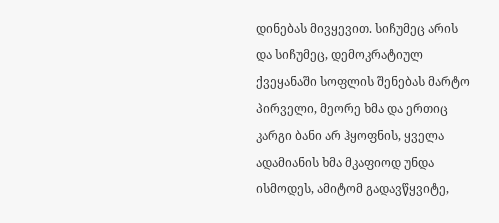დინებას მივყევით. სიჩუმეც არის და სიჩუმეც, დემოკრატიულ ქვეყანაში სოფლის შენებას მარტო პირველი, მეორე ხმა და ერთიც კარგი ბანი არ ჰყოფნის, ყველა ადამიანის ხმა მკაფიოდ უნდა ისმოდეს, ამიტომ გადავწყვიტე,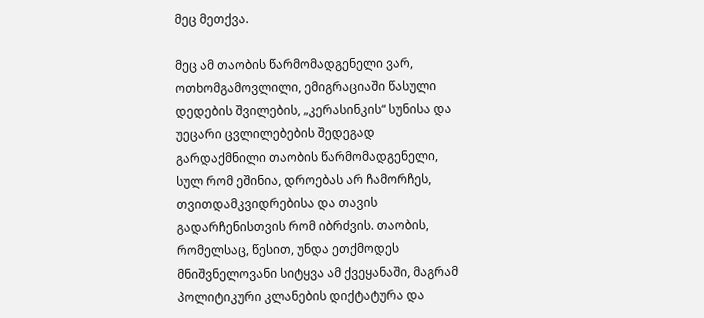მეც მეთქვა.

მეც ამ თაობის წარმომადგენელი ვარ, ოთხომგამოვლილი, ემიგრაციაში წასული დედების შვილების, „კერასინკის“ სუნისა და უეცარი ცვლილებების შედეგად გარდაქმნილი თაობის წარმომადგენელი, სულ რომ ეშინია, დროებას არ ჩამორჩეს, თვითდამკვიდრებისა და თავის გადარჩენისთვის რომ იბრძვის. თაობის, რომელსაც, წესით, უნდა ეთქმოდეს მნიშვნელოვანი სიტყვა ამ ქვეყანაში, მაგრამ პოლიტიკური კლანების დიქტატურა და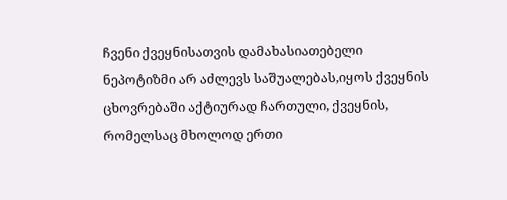ჩვენი ქვეყნისათვის დამახასიათებელი ნეპოტიზმი არ აძლევს საშუალებას,იყოს ქვეყნის ცხოვრებაში აქტიურად ჩართული, ქვეყნის, რომელსაც მხოლოდ ერთი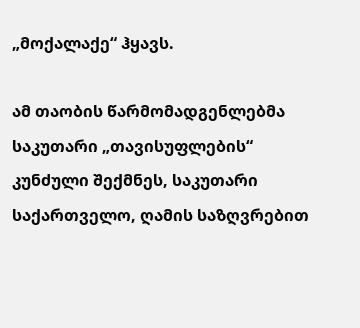„მოქალაქე“ ჰყავს.

ამ თაობის წარმომადგენლებმა საკუთარი „თავისუფლების“ კუნძული შექმნეს, საკუთარი საქართველო, ღამის საზღვრებით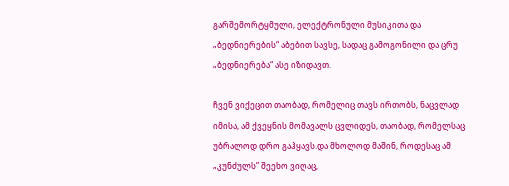გარშემორტყმული, ელექტრონული მუსიკითა და „ბედნიერების“ აბებით სავსე, სადაც გამოგონილი და ცრუ „ბედნიერება“ ასე იზიდავთ.

ჩვენ ვიქეცით თაობად, რომელიც თავს ირთობს, ნაცვლად იმისა, ამ ქვეყნის მომავალს ცვლიდეს, თაობად, რომელსაც უბრალოდ დრო გაჰყავს.და მხოლოდ მაშინ, როდესაც ამ „კუნძულს” შეეხო ვიღაც,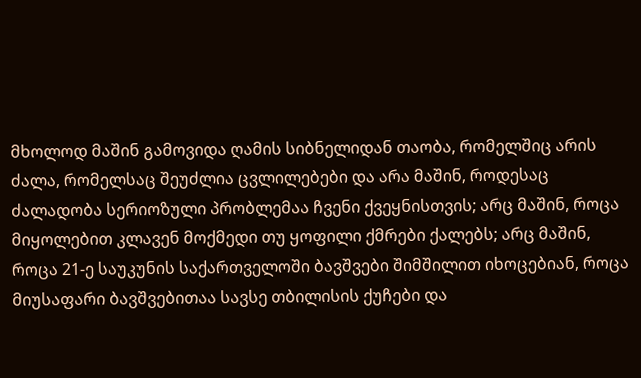მხოლოდ მაშინ გამოვიდა ღამის სიბნელიდან თაობა, რომელშიც არის ძალა, რომელსაც შეუძლია ცვლილებები და არა მაშინ, როდესაც ძალადობა სერიოზული პრობლემაა ჩვენი ქვეყნისთვის; არც მაშინ, როცა მიყოლებით კლავენ მოქმედი თუ ყოფილი ქმრები ქალებს; არც მაშინ, როცა 21-ე საუკუნის საქართველოში ბავშვები შიმშილით იხოცებიან, როცა მიუსაფარი ბავშვებითაა სავსე თბილისის ქუჩები და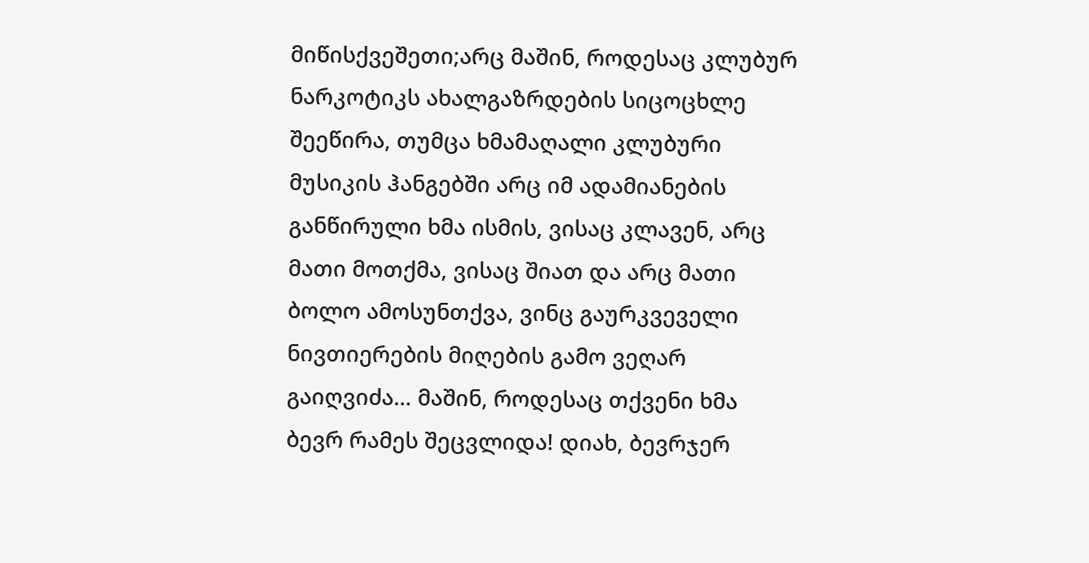მიწისქვეშეთი;არც მაშინ, როდესაც კლუბურ ნარკოტიკს ახალგაზრდების სიცოცხლე შეეწირა, თუმცა ხმამაღალი კლუბური მუსიკის ჰანგებში არც იმ ადამიანების განწირული ხმა ისმის, ვისაც კლავენ, არც მათი მოთქმა, ვისაც შიათ და არც მათი ბოლო ამოსუნთქვა, ვინც გაურკვეველი ნივთიერების მიღების გამო ვეღარ გაიღვიძა… მაშინ, როდესაც თქვენი ხმა ბევრ რამეს შეცვლიდა! დიახ, ბევრჯერ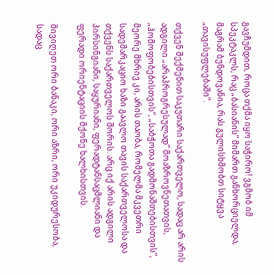გავჩუმდით, როცა თქმა იყო საჭირო! ვგმობ იმ სპეკტაკლს, რაც „ბასიანის“ მიმართ განხორციელდა, მაგრამ ბუნდოვანია, რას გულისხმობთ სიტყვა „თავისუფლებაში“.

თქვენ შექმენით საკუთარი საქართველო, სადაც არ არის ადგილი „არაპროგრესულად“ მოაზროვნეთათვის, „ჰომოფობებისთვის“, „საბჭოთა გადმონაშთებისთვის“, მეორე მხრივ კი, არის თაობა, რომელმა მკვეთრი სადემარკაციო ხაზი გაავლო თავის საქართველოსა და თქვენს საქართველოს შორის. არც იქ არის ადგილი პირსინგიანი, საყურიანი, ფერადტანსაცმლიანი და ფერადი ორიენტაციის მქონე ხალხისთვის.

მივიღეთ ორი ბანაკი, ორი აზრი, ორი უკიდურესობა, სადაც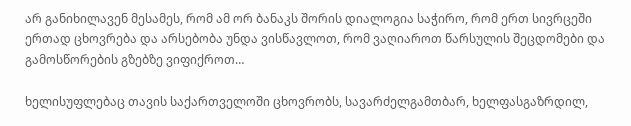არ განიხილავენ მესამეს, რომ ამ ორ ბანაკს შორის დიალოგია საჭირო, რომ ერთ სივრცეში ერთად ცხოვრება და არსებობა უნდა ვისწავლოთ, რომ ვაღიაროთ წარსულის შეცდომები და გამოსწორების გზებზე ვიფიქროთ…

ხელისუფლებაც თავის საქართველოში ცხოვრობს, სავარძელგამთბარ, ხელფასგაზრდილ,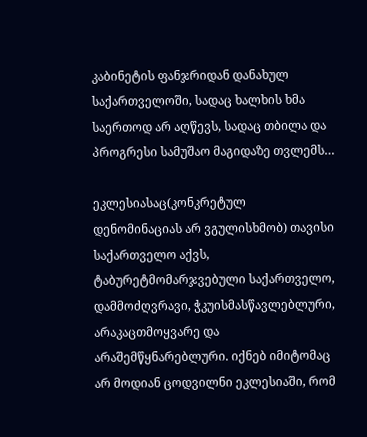კაბინეტის ფანჯრიდან დანახულ საქართველოში, სადაც ხალხის ხმა საერთოდ არ აღწევს, სადაც თბილა და პროგრესი სამუშაო მაგიდაზე თვლემს…

ეკლესიასაც(კონკრეტულ დენომინაციას არ ვგულისხმობ) თავისი საქართველო აქვს, ტაბურეტმომარჯვებული საქართველო, დამმოძღვრავი, ჭკუისმასწავლებლური, არაკაცთმოყვარე და არაშემწყნარებლური. იქნებ იმიტომაც არ მოდიან ცოდვილნი ეკლესიაში, რომ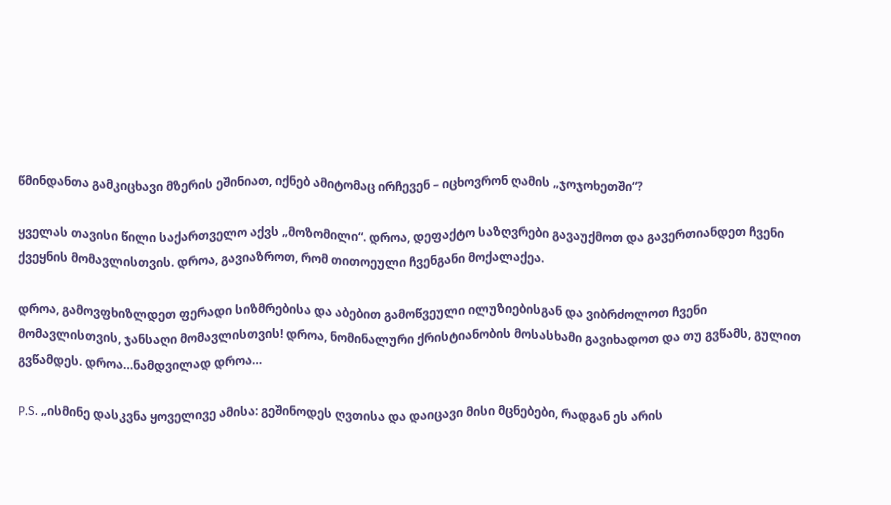წმინდანთა გამკიცხავი მზერის ეშინიათ, იქნებ ამიტომაც ირჩევენ – იცხოვრონ ღამის „ჯოჯოხეთში“?

ყველას თავისი წილი საქართველო აქვს „მოზომილი“. დროა, დეფაქტო საზღვრები გავაუქმოთ და გავერთიანდეთ ჩვენი ქვეყნის მომავლისთვის. დროა, გავიაზროთ, რომ თითოეული ჩვენგანი მოქალაქეა.

დროა, გამოვფხიზლდეთ ფერადი სიზმრებისა და აბებით გამოწვეული ილუზიებისგან და ვიბრძოლოთ ჩვენი მომავლისთვის, ჯანსაღი მომავლისთვის! დროა, ნომინალური ქრისტიანობის მოსასხამი გავიხადოთ და თუ გვწამს, გულით გვწამდეს. დროა…ნამდვილად დროა…

P.S. „ისმინე დასკვნა ყოველივე ამისა: გეშინოდეს ღვთისა და დაიცავი მისი მცნებები, რადგან ეს არის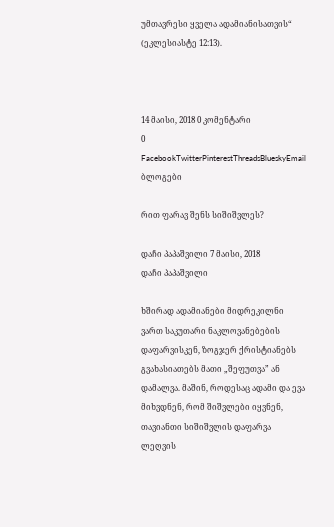უმთავრესი ყველა ადამიანისათვის“ (ეკლესიასტე 12:13).



14 მაისი, 2018 0 კომენტარი
0 FacebookTwitterPinterestThreadsBlueskyEmail
ბლოგები

რით ფარავ შენს სიშიშვლეს?

დაჩი პაპაშვილი 7 მაისი, 2018
დაჩი პაპაშვილი

ხშირად ადამიანები მიდრეკილნი ვართ საკუთარი ნაკლოვანებების დაფარვისკენ, ზოგჯერ ქრისტიანებს გვახასიათებს მათი „შეფუთვა” ან დამალვა. მაშინ, როდესაც ადამი და ევა მიხვდნენ, რომ შიშვლები იყვნენ, თავიანთი სიშიშვლის დაფარვა ლეღვის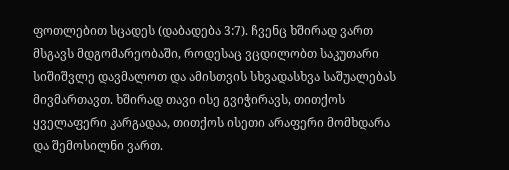ფოთლებით სცადეს (დაბადება 3:7). ჩვენც ხშირად ვართ მსგავს მდგომარეობაში, როდესაც ვცდილობთ საკუთარი სიშიშვლე დავმალოთ და ამისთვის სხვადასხვა საშუალებას მივმართავთ. ხშირად თავი ისე გვიჭირავს, თითქოს ყველაფერი კარგადაა, თითქოს ისეთი არაფერი მომხდარა და შემოსილნი ვართ.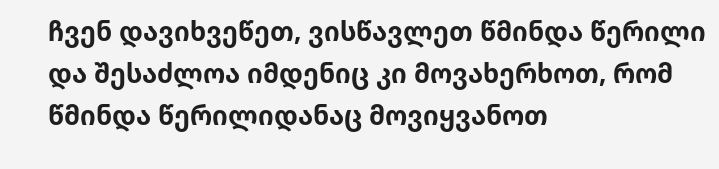ჩვენ დავიხვეწეთ, ვისწავლეთ წმინდა წერილი და შესაძლოა იმდენიც კი მოვახერხოთ, რომ წმინდა წერილიდანაც მოვიყვანოთ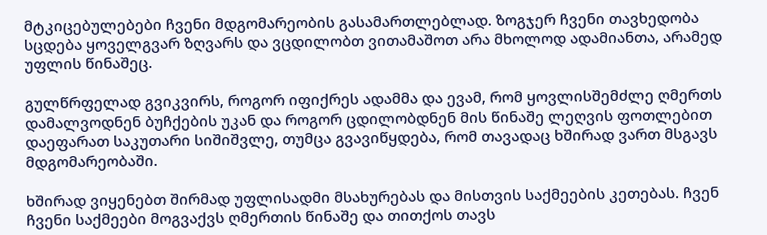მტკიცებულებები ჩვენი მდგომარეობის გასამართლებლად. ზოგჯერ ჩვენი თავხედობა სცდება ყოველგვარ ზღვარს და ვცდილობთ ვითამაშოთ არა მხოლოდ ადამიანთა, არამედ უფლის წინაშეც.

გულწრფელად გვიკვირს, როგორ იფიქრეს ადამმა და ევამ, რომ ყოვლისშემძლე ღმერთს დამალვოდნენ ბუჩქების უკან და როგორ ცდილობდნენ მის წინაშე ლეღვის ფოთლებით დაეფარათ საკუთარი სიშიშვლე, თუმცა გვავიწყდება, რომ თავადაც ხშირად ვართ მსგავს მდგომარეობაში.

ხშირად ვიყენებთ შირმად უფლისადმი მსახურებას და მისთვის საქმეების კეთებას. ჩვენ ჩვენი საქმეები მოგვაქვს ღმერთის წინაშე და თითქოს თავს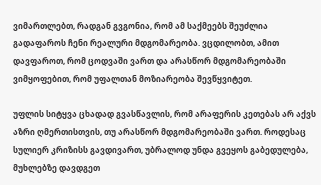ვიმართლებთ, რადგან გვგონია, რომ ამ საქმეებს შეუძლია გადაფაროს ჩენი რეალური მდგომარეობა. ვცდილობთ, ამით დავფაროთ, რომ ცოდვაში ვართ და არასწორ მდგომარეობაში ვიმყოფებით, რომ უფალთან მოზიარეობა შევწყვიტეთ.

უფლის სიტყვა ცხადად გვასწავლის, რომ არაფერის კეთებას არ აქვს აზრი ღმერთისთვის, თუ არასწორ მდგომარეობაში ვართ. როდესაც სულიერ კრიზისს გავდივართ, უბრალოდ უნდა გვეყოს გაბედულება, მუხლებზე დავდგეთ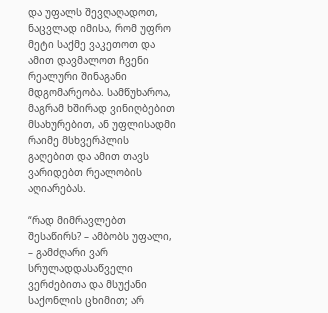და უფალს შევღაღადოთ, ნაცვლად იმისა, რომ უფრო მეტი საქმე ვაკეთოთ და ამით დავმალოთ ჩვენი რეალური შინაგანი მდგომარეობა. სამწუხაროა, მაგრამ ხშირად ვინიღბებით მსახურებით, ან უფლისადმი რაიმე მსხვერპლის გაღებით და ამით თავს ვარიდებთ რეალობის აღიარებას.

“რად მიმრავლებთ შესაწირს? – ამბობს უფალი, – გამძღარი ვარ სრულადდასაწველი ვერძებითა და მსუქანი საქონლის ცხიმით; არ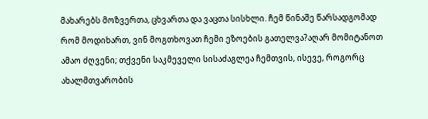მახარებს მოზვერთა, ცხვართა და ვაცთა სისხლი. ჩემ წინაშე წარსადგომად რომ მოდიხართ, ვინ მოგთხოვათ ჩემი ეზოების გათელვა?აღარ მომიტანოთ ამაო ძღვენი; თქვენი საკმეველი სისაძაგლეა ჩემთვის, ისევე, როგორც ახალმთვარობის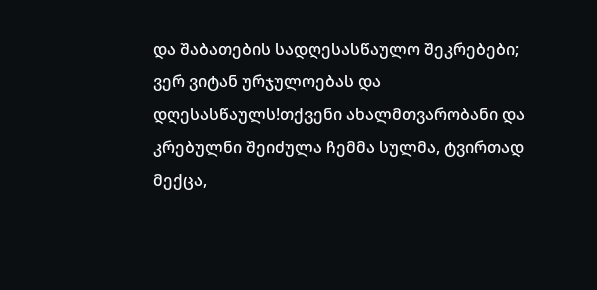და შაბათების სადღესასწაულო შეკრებები; ვერ ვიტან ურჯულოებას და დღესასწაულს!თქვენი ახალმთვარობანი და კრებულნი შეიძულა ჩემმა სულმა, ტვირთად მექცა,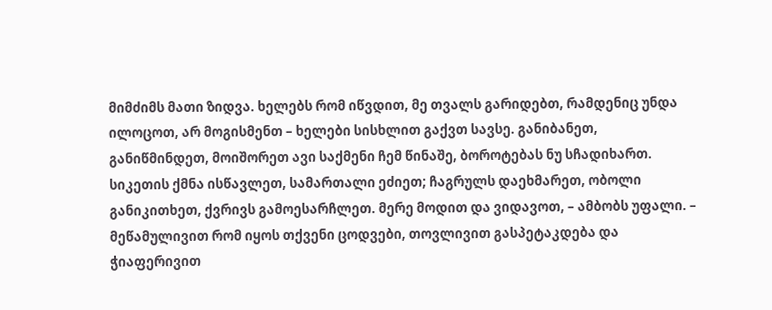მიმძიმს მათი ზიდვა. ხელებს რომ იწვდით, მე თვალს გარიდებთ, რამდენიც უნდა ილოცოთ, არ მოგისმენთ – ხელები სისხლით გაქვთ სავსე. განიბანეთ, განიწმინდეთ, მოიშორეთ ავი საქმენი ჩემ წინაშე, ბოროტებას ნუ სჩადიხართ. სიკეთის ქმნა ისწავლეთ, სამართალი ეძიეთ; ჩაგრულს დაეხმარეთ, ობოლი განიკითხეთ, ქვრივს გამოესარჩლეთ. მერე მოდით და ვიდავოთ, – ამბობს უფალი. – მეწამულივით რომ იყოს თქვენი ცოდვები, თოვლივით გასპეტაკდება და ჭიაფერივით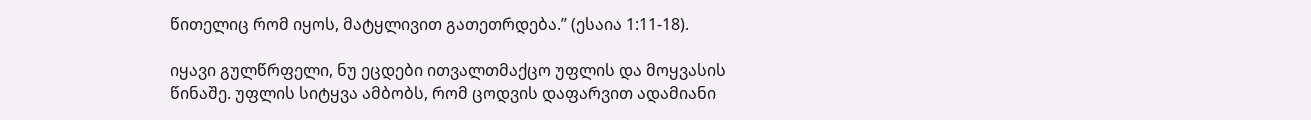წითელიც რომ იყოს, მატყლივით გათეთრდება.” (ესაია 1:11-18).

იყავი გულწრფელი, ნუ ეცდები ითვალთმაქცო უფლის და მოყვასის წინაშე. უფლის სიტყვა ამბობს, რომ ცოდვის დაფარვით ადამიანი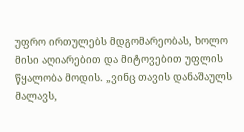უფრო ირთულებს მდგომარეობას, ხოლო მისი აღიარებით და მიტოვებით უფლის წყალობა მოდის. „ვინც თავის დანაშაულს მალავს,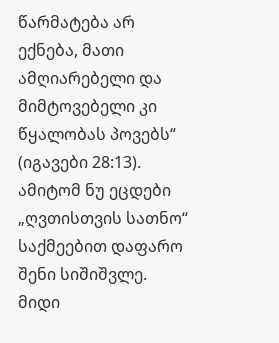წარმატება არ ექნება, მათი ამღიარებელი და მიმტოვებელი კი წყალობას პოვებს“ (იგავები 28:13). ამიტომ ნუ ეცდები „ღვთისთვის სათნო“ საქმეებით დაფარო შენი სიშიშვლე. მიდი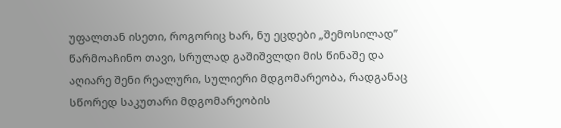უფალთან ისეთი, როგორიც ხარ, ნუ ეცდები „შემოსილად” წარმოაჩინო თავი, სრულად გაშიშვლდი მის წინაშე და აღიარე შენი რეალური, სულიერი მდგომარეობა, რადგანაც სწორედ საკუთარი მდგომარეობის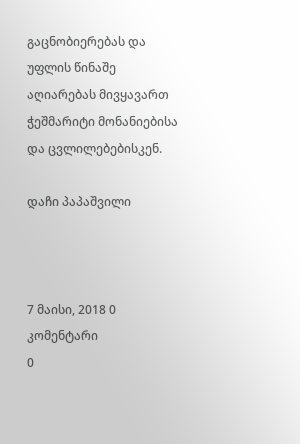გაცნობიერებას და უფლის წინაშე აღიარებას მივყავართ ჭეშმარიტი მონანიებისა და ცვლილებებისკენ.

დაჩი პაპაშვილი



7 მაისი, 2018 0 კომენტარი
0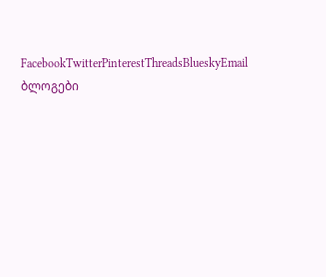FacebookTwitterPinterestThreadsBlueskyEmail
ბლოგები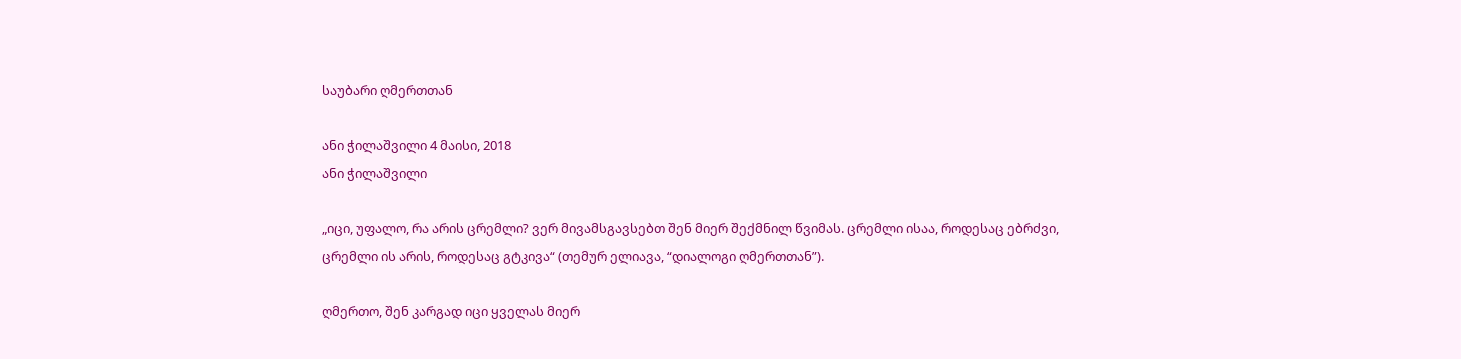საუბარი ღმერთთან

ანი ჭილაშვილი 4 მაისი, 2018
ანი ჭილაშვილი

„იცი, უფალო, რა არის ცრემლი? ვერ მივამსგავსებთ შენ მიერ შექმნილ წვიმას. ცრემლი ისაა, როდესაც ებრძვი, ცრემლი ის არის, როდესაც გტკივა“ (თემურ ელიავა, “დიალოგი ღმერთთან”).

ღმერთო, შენ კარგად იცი ყველას მიერ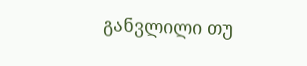განვლილი თუ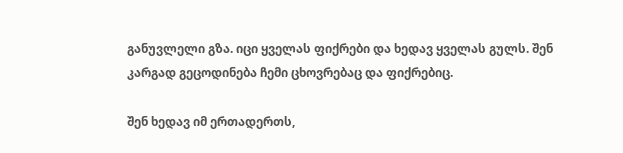განუვლელი გზა. იცი ყველას ფიქრები და ხედავ ყველას გულს. შენ კარგად გეცოდინება ჩემი ცხოვრებაც და ფიქრებიც.

შენ ხედავ იმ ერთადერთს,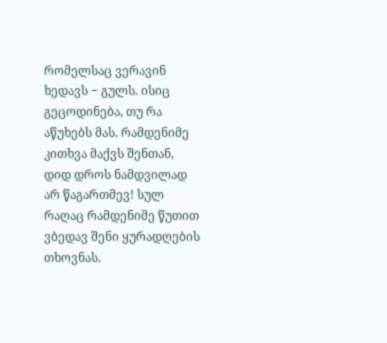რომელსაც ვერავინ ხედავს − გულს. ისიც გეცოდინება, თუ რა აწუხებს მას. რამდენიმე კითხვა მაქვს შენთან, დიდ დროს ნამდვილად არ წაგართმევ! სულ რაღაც რამდენიმე წუთით ვბედავ შენი ყურადღების თხოვნას.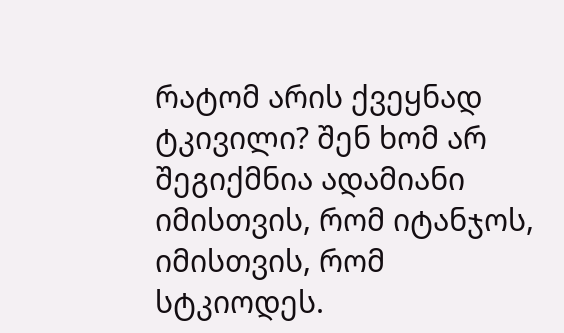რატომ არის ქვეყნად ტკივილი? შენ ხომ არ შეგიქმნია ადამიანი იმისთვის, რომ იტანჯოს, იმისთვის, რომ სტკიოდეს.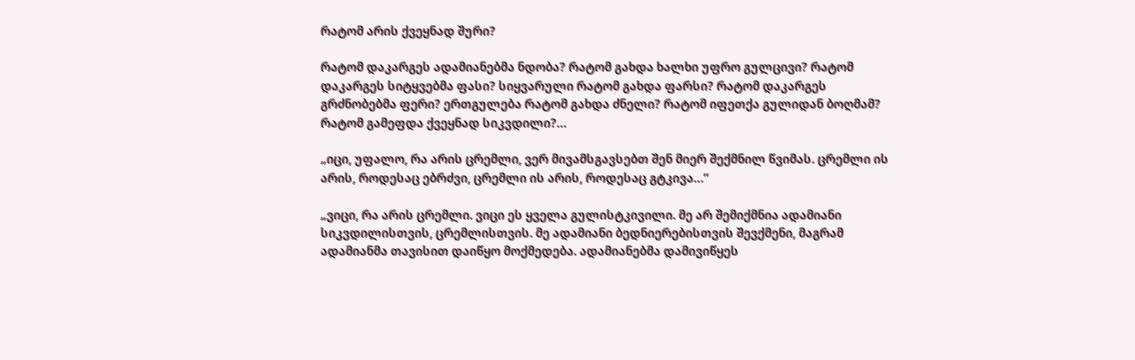რატომ არის ქვეყნად შური?

რატომ დაკარგეს ადამიანებმა ნდობა? რატომ გახდა ხალხი უფრო გულცივი? რატომ დაკარგეს სიტყვებმა ფასი? სიყვარული რატომ გახდა ფარსი? რატომ დაკარგეს გრძნობებმა ფერი? ერთგულება რატომ გახდა ძნელი? რატომ იფეთქა გულიდან ბოღმამ? რატომ გამეფდა ქვეყნად სიკვდილი?…

„იცი, უფალო, რა არის ცრემლი, ვერ მივამსგავსებთ შენ მიერ შექმნილ წვიმას. ცრემლი ის არის, როდესაც ებრძვი, ცრემლი ის არის, როდესაც გტკივა…”

„ვიცი, რა არის ცრემლი. ვიცი ეს ყველა გულისტკივილი. მე არ შემიქმნია ადამიანი სიკვდილისთვის, ცრემლისთვის. მე ადამიანი ბედნიერებისთვის შევქმენი, მაგრამ ადამიანმა თავისით დაიწყო მოქმედება. ადამიანებმა დამივიწყეს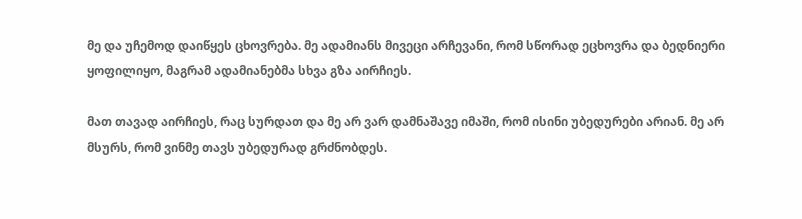მე და უჩემოდ დაიწყეს ცხოვრება. მე ადამიანს მივეცი არჩევანი, რომ სწორად ეცხოვრა და ბედნიერი ყოფილიყო, მაგრამ ადამიანებმა სხვა გზა აირჩიეს.

მათ თავად აირჩიეს, რაც სურდათ და მე არ ვარ დამნაშავე იმაში, რომ ისინი უბედურები არიან. მე არ მსურს, რომ ვინმე თავს უბედურად გრძნობდეს.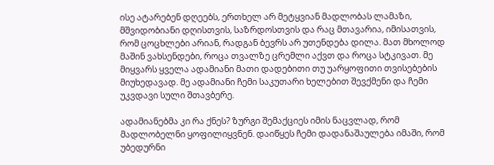ისე ატარებენ დღეებს, ერთხელ არ მეტყვიან მადლობას ლამაზი, მშვიდობიანი დღისთვის, საზრდოსთვის და რაც მთავარია, იმისათვის, რომ ცოცხლები არიან, რადგან ბევრს არ უთენდება დილა. მათ მხოლოდ მაშინ ვახსენდები, როცა თვალზე ცრემლი აქვთ და როცა სტკივათ. მე მიყვარს ყველა ადამიანი მათი დადებითი თუ უარყოფითი თვისებების მიუხედავად. მე ადამიანი ჩემი საკუთარი ხელებით შევქმენი და ჩემი უკვდავი სული შთავბერე.

ადამიანებმა კი რა ქნეს? ზურგი შემაქციეს იმის ნაცვლად, რომ მადლობელნი ყოფილიყვნენ. დაიწყეს ჩემი დადანაშაულება იმაში, რომ უბედურნი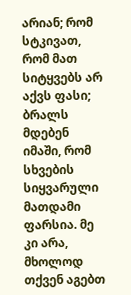არიან; რომ სტკივათ, რომ მათ სიტყვებს არ აქვს ფასი; ბრალს მდებენ იმაში, რომ სხვების სიყვარული მათდამი ფარსია. მე კი არა, მხოლოდ თქვენ აგებთ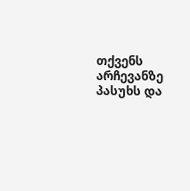თქვენს არჩევანზე პასუხს და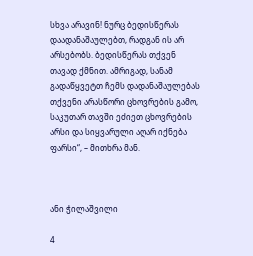სხვა არავინ! ნურც ბედისწერას დაადანაშაულებთ, რადგან ის არ არსებობს. ბედისწერას თქვენ თავად ქმნით. ამრიგად, სანამ გადაწყვეტთ ჩემს დადანაშაულებას თქვენი არასწორი ცხოვრების გამო, საკუთარ თავში ეძიეთ ცხოვრების არსი და სიყვარული აღარ იქნება ფარსი“, – მითხრა მან.



ანი ჭილაშვილი

4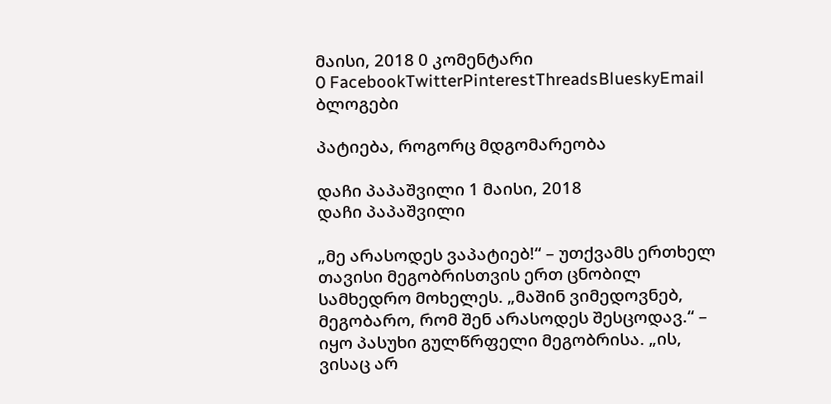მაისი, 2018 0 კომენტარი
0 FacebookTwitterPinterestThreadsBlueskyEmail
ბლოგები

პატიება, როგორც მდგომარეობა

დაჩი პაპაშვილი 1 მაისი, 2018
დაჩი პაპაშვილი

„მე არასოდეს ვაპატიებ!“ – უთქვამს ერთხელ თავისი მეგობრისთვის ერთ ცნობილ სამხედრო მოხელეს. „მაშინ ვიმედოვნებ, მეგობარო, რომ შენ არასოდეს შესცოდავ.“ – იყო პასუხი გულწრფელი მეგობრისა. „ის, ვისაც არ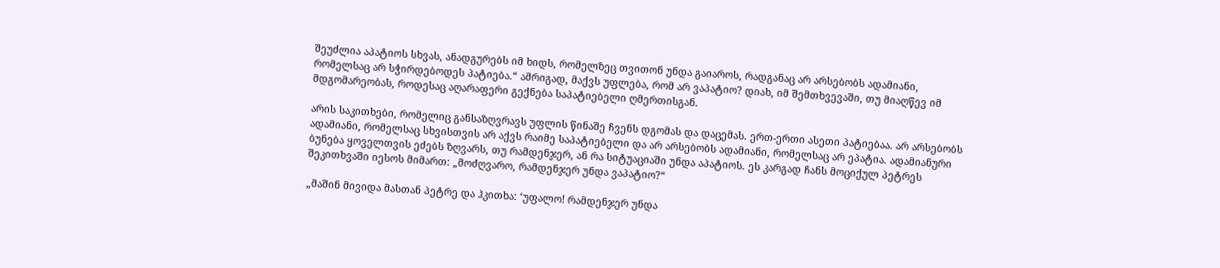შეუძლია აპატიოს სხვას, ანადგურებს იმ ხიდს, რომელზეც თვითონ უნდა გაიაროს, რადგანაც არ არსებობს ადამიანი, რომელსაც არ სჭირდებოდეს პატიება.“ ამრიგად, მაქვს უფლება, რომ არ ვაპატიო? დიახ, იმ შემთხვევაში, თუ მიაღწევ იმ მდგომარეობას, როდესაც აღარაფერი გექნება საპატიებელი ღმერთისგან.

არის საკითხები, რომელიც განსაზღვრავს უფლის წინაშე ჩვენს დგომას და დაცემას. ერთ-ერთი ასეთი პატიებაა. არ არსებობს ადამიანი, რომელსაც სხვისთვის არ აქვს რაიმე საპატიებელი და არ არსებობს ადამიანი, რომელსაც არ ეპატია. ადამიანური ბუნება ყოველთვის ეძებს ზღვარს, თუ რამდენჯერ, ან რა სიტუაციაში უნდა აპატიოს. ეს კარგად ჩანს მოციქულ პეტრეს შეკითხვაში იესოს მიმართ: „მოძღვარო, რამდენჯერ უნდა ვაპატიო?“

„მაშინ მივიდა მასთან პეტრე და ჰკითხა: ‘უფალო! რამდენჯერ უნდა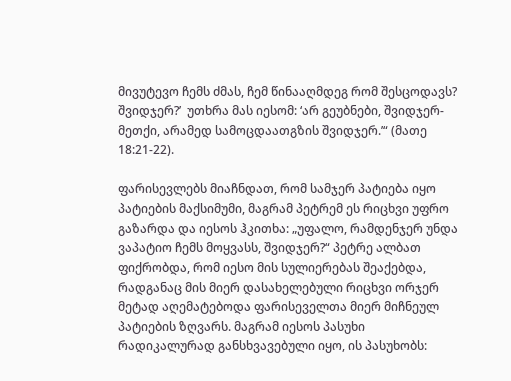მივუტევო ჩემს ძმას, ჩემ წინააღმდეგ რომ შესცოდავს?  შვიდჯერ?’  უთხრა მას იესომ: ‘არ გეუბნები, შვიდჯერ-მეთქი, არამედ სამოცდაათგზის შვიდჯერ.’“ (მათე 18:21-22).

ფარისევლებს მიაჩნდათ, რომ სამჯერ პატიება იყო პატიების მაქსიმუმი, მაგრამ პეტრემ ეს რიცხვი უფრო გაზარდა და იესოს ჰკითხა: „უფალო, რამდენჯერ უნდა ვაპატიო ჩემს მოყვასს, შვიდჯერ?“ პეტრე ალბათ ფიქრობდა, რომ იესო მის სულიერებას შეაქებდა, რადგანაც მის მიერ დასახელებული რიცხვი ორჯერ მეტად აღემატებოდა ფარისეველთა მიერ მიჩნეულ პატიების ზღვარს. მაგრამ იესოს პასუხი რადიკალურად განსხვავებული იყო, ის პასუხობს: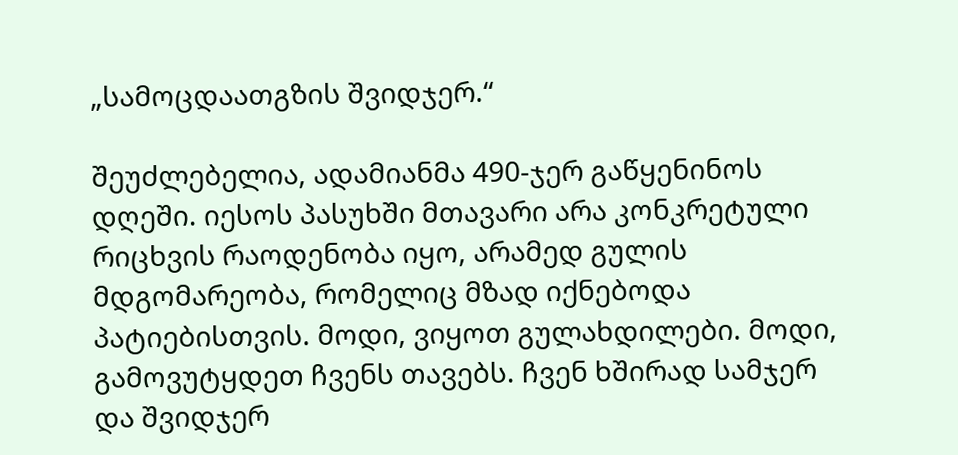„სამოცდაათგზის შვიდჯერ.“

შეუძლებელია, ადამიანმა 490-ჯერ გაწყენინოს დღეში. იესოს პასუხში მთავარი არა კონკრეტული რიცხვის რაოდენობა იყო, არამედ გულის მდგომარეობა, რომელიც მზად იქნებოდა პატიებისთვის. მოდი, ვიყოთ გულახდილები. მოდი, გამოვუტყდეთ ჩვენს თავებს. ჩვენ ხშირად სამჯერ და შვიდჯერ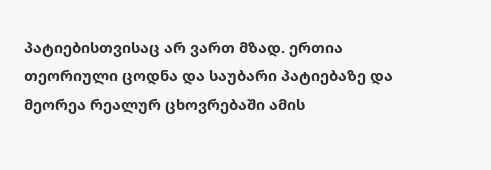პატიებისთვისაც არ ვართ მზად. ერთია თეორიული ცოდნა და საუბარი პატიებაზე და მეორეა რეალურ ცხოვრებაში ამის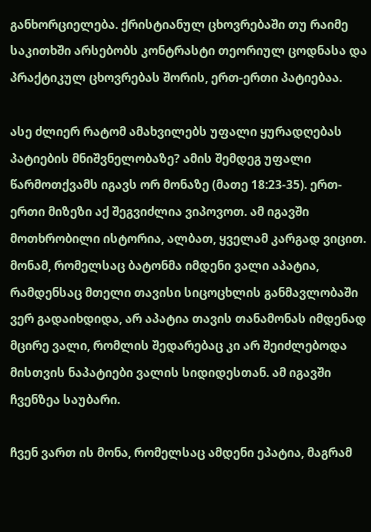განხორციელება. ქრისტიანულ ცხოვრებაში თუ რაიმე საკითხში არსებობს კონტრასტი თეორიულ ცოდნასა და პრაქტიკულ ცხოვრებას შორის, ერთ-ერთი პატიებაა.

ასე ძლიერ რატომ ამახვილებს უფალი ყურადღებას პატიების მნიშვნელობაზე? ამის შემდეგ უფალი წარმოთქვამს იგავს ორ მონაზე (მათე 18:23-35). ერთ-ერთი მიზეზი აქ შეგვიძლია ვიპოვოთ. ამ იგავში მოთხრობილი ისტორია, ალბათ, ყველამ კარგად ვიცით. მონამ, რომელსაც ბატონმა იმდენი ვალი აპატია, რამდენსაც მთელი თავისი სიცოცხლის განმავლობაში ვერ გადაიხდიდა, არ აპატია თავის თანამონას იმდენად მცირე ვალი, რომლის შედარებაც კი არ შეიძლებოდა მისთვის ნაპატიები ვალის სიდიდესთან. ამ იგავში ჩვენზეა საუბარი.

ჩვენ ვართ ის მონა, რომელსაც ამდენი ეპატია, მაგრამ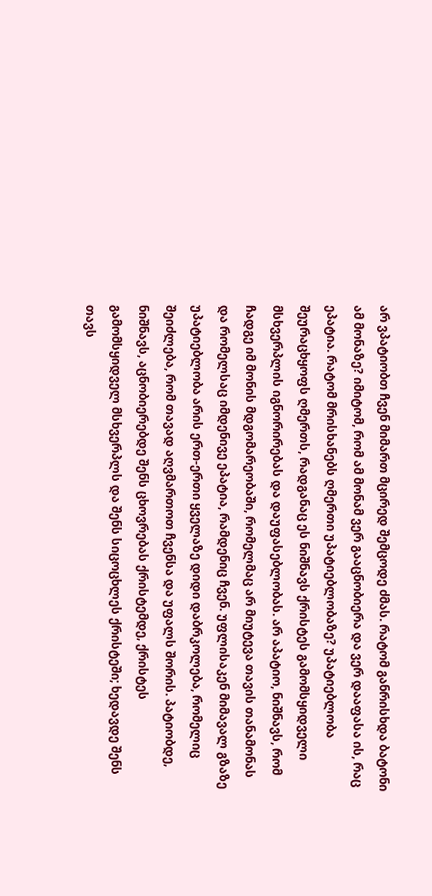არ ვპატიობთ ჩვენ მიმართ მცირედ შემცოდე ძმას. რატომ განრისხდა ბატონი ამ მონაზე? იმიტომ, რომ ამ მონამ ვერ გააცნობიერა და ვერ დააფასა ის, რაც ეპატია. რატომ მრისხანებს ღმერთი უპატიებლობაზე? უპატიებლობა შეურაცხყოფს ღმერთს, რადგანაც ეს ნიშნავს ქრისტეს გამომსყიდველი მსხვერპლის იგნორირებას და დაუფასებლობას. არ აპატიო, ნიშნავს, რომ ჩადგე იმ მონის მდგომარეობაში, რომელმაც არ მიუტევა თავის თანამონას და რომელსაც იმდენივე ეპატია, რამდენიც ჩვენ. უფლისაკენ მიმავალ გზაზე უპატიებლობა არის ერთ-ერთი ყველაზე დიდი დაბრკოლება, რომელიც შეიძლება, რომ თავად აღვმართოთ ჩვენსა და უფალს შორის. პატიობდე, ნიშნავს, აცნობიერებდე შენს ცხოვრებას ქრისტემდე, ქრისტეს გამომსყიდველ მსხვერპლს და შენს სიცოცხლეს ქრისტეში; ხედავდე შენს თავს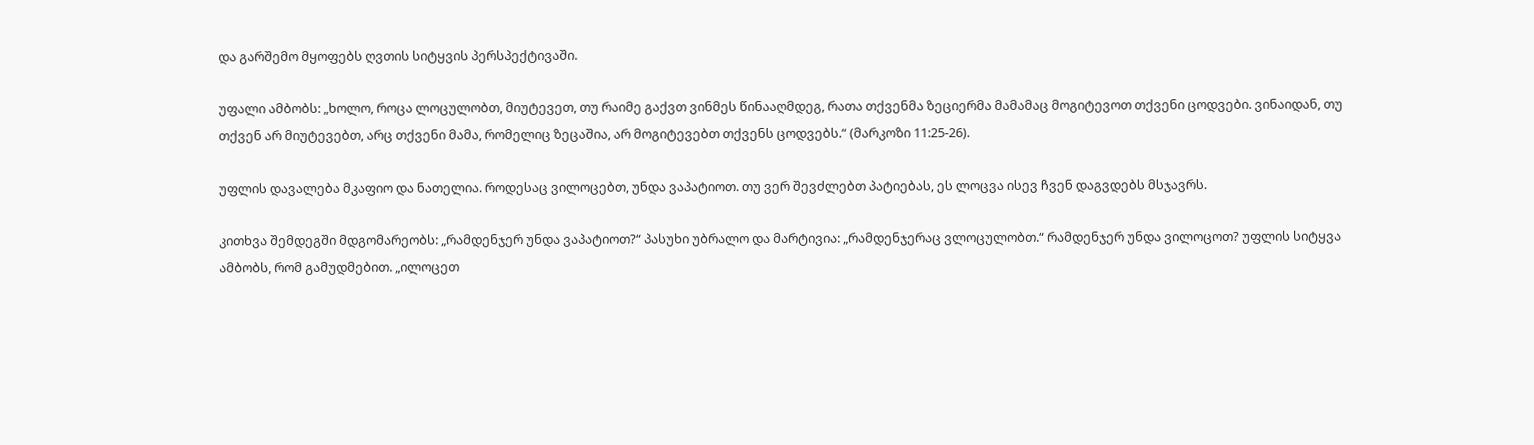და გარშემო მყოფებს ღვთის სიტყვის პერსპექტივაში.

უფალი ამბობს: „ხოლო, როცა ლოცულობთ, მიუტევეთ, თუ რაიმე გაქვთ ვინმეს წინააღმდეგ, რათა თქვენმა ზეციერმა მამამაც მოგიტევოთ თქვენი ცოდვები. ვინაიდან, თუ თქვენ არ მიუტევებთ, არც თქვენი მამა, რომელიც ზეცაშია, არ მოგიტევებთ თქვენს ცოდვებს.“ (მარკოზი 11:25-26).

უფლის დავალება მკაფიო და ნათელია. როდესაც ვილოცებთ, უნდა ვაპატიოთ. თუ ვერ შევძლებთ პატიებას, ეს ლოცვა ისევ ჩვენ დაგვდებს მსჯავრს.

კითხვა შემდეგში მდგომარეობს: „რამდენჯერ უნდა ვაპატიოთ?“ პასუხი უბრალო და მარტივია: „რამდენჯერაც ვლოცულობთ.“ რამდენჯერ უნდა ვილოცოთ? უფლის სიტყვა ამბობს, რომ გამუდმებით. „ილოცეთ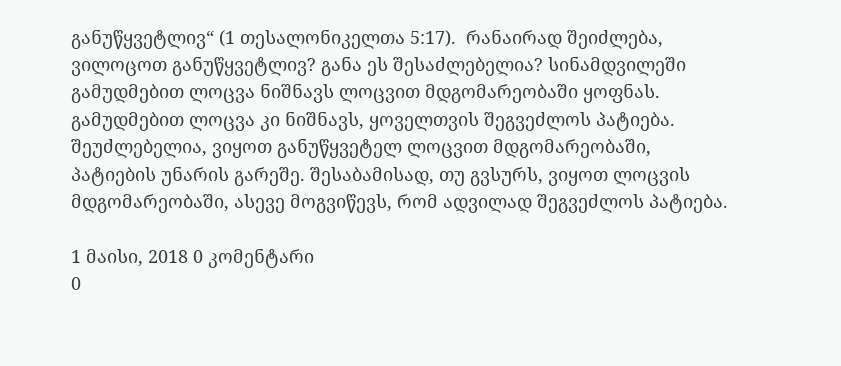განუწყვეტლივ“ (1 თესალონიკელთა 5:17).  რანაირად შეიძლება, ვილოცოთ განუწყვეტლივ? განა ეს შესაძლებელია? სინამდვილეში გამუდმებით ლოცვა ნიშნავს ლოცვით მდგომარეობაში ყოფნას. გამუდმებით ლოცვა კი ნიშნავს, ყოველთვის შეგვეძლოს პატიება. შეუძლებელია, ვიყოთ განუწყვეტელ ლოცვით მდგომარეობაში, პატიების უნარის გარეშე. შესაბამისად, თუ გვსურს, ვიყოთ ლოცვის მდგომარეობაში, ასევე მოგვიწევს, რომ ადვილად შეგვეძლოს პატიება.

1 მაისი, 2018 0 კომენტარი
0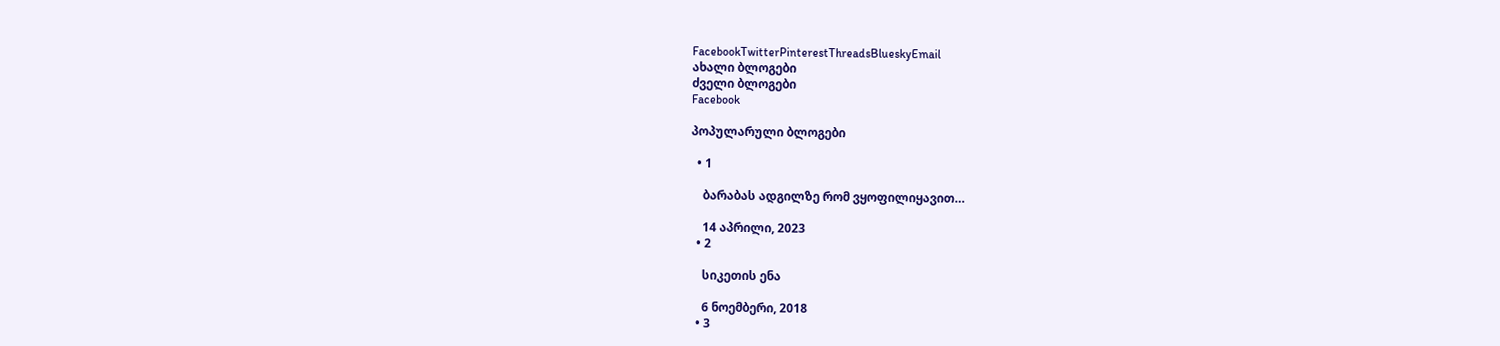FacebookTwitterPinterestThreadsBlueskyEmail
ახალი ბლოგები
ძველი ბლოგები
Facebook

პოპულარული ბლოგები

  • 1

    ბარაბას ადგილზე რომ ვყოფილიყავით…

    14 აპრილი, 2023
  • 2

    სიკეთის ენა

    6 ნოემბერი, 2018
  • 3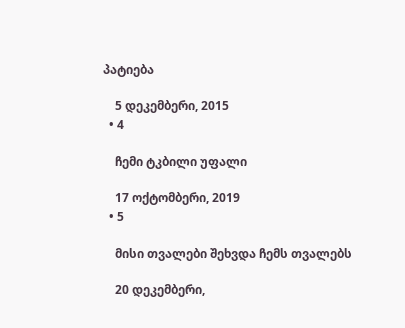პატიება

    5 დეკემბერი, 2015
  • 4

    ჩემი ტკბილი უფალი

    17 ოქტომბერი, 2019
  • 5

    მისი თვალები შეხვდა ჩემს თვალებს

    20 დეკემბერი,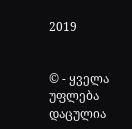2019


© - ყველა უფლება დაცულია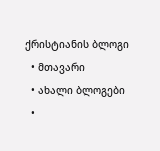ქრისტიანის ბლოგი
  • მთავარი
  • ახალი ბლოგები
  •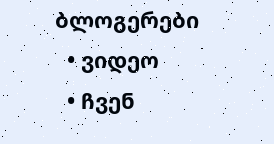ბლოგერები
  • ვიდეო
  • ჩვენ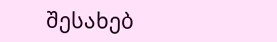შესახებ